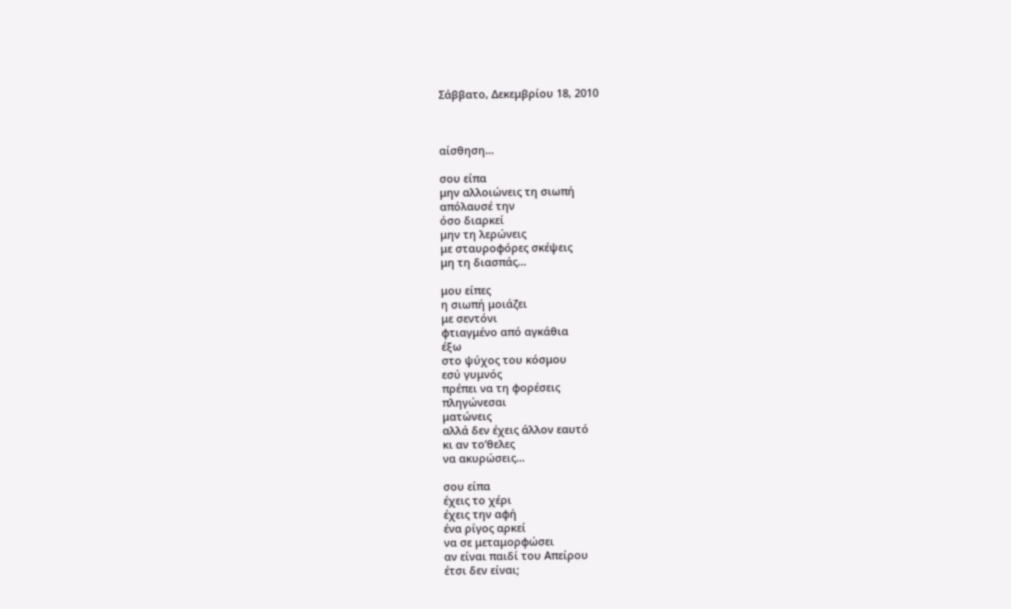Σάββατο, Δεκεμβρίου 18, 2010



αίσθηση…

σου είπα
μην αλλοιώνεις τη σιωπή
απόλαυσέ την
όσο διαρκεί
μην τη λερώνεις
με σταυροφόρες σκέψεις
μη τη διασπάς…

μου είπες
η σιωπή μοιάζει
με σεντόνι
φτιαγμένο από αγκάθια
έξω
στο ψύχος του κόσμου
εσύ γυμνός
πρέπει να τη φορέσεις
πληγώνεσαι
ματώνεις
αλλά δεν έχεις άλλον εαυτό
κι αν το’θελες
να ακυρώσεις…

σου είπα
έχεις το χέρι
έχεις την αφή
ένα ρίγος αρκεί
να σε μεταμορφώσει
αν είναι παιδί του Απείρου
έτσι δεν είναι;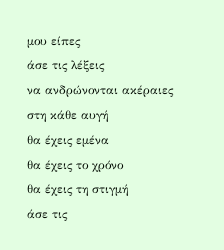μου είπες
άσε τις λέξεις
να ανδρώνονται ακέραιες
στη κάθε αυγή
θα έχεις εμένα
θα έχεις το χρόνο
θα έχεις τη στιγμή
άσε τις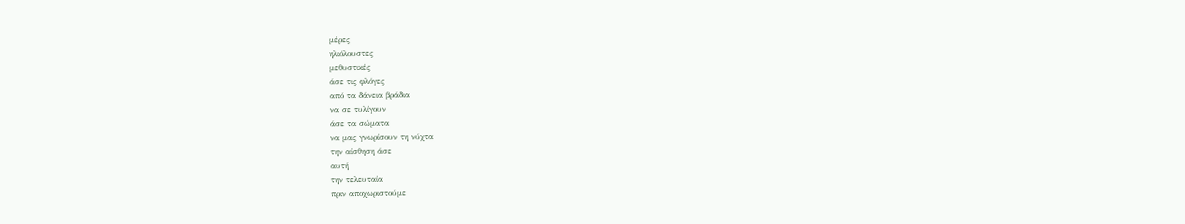μέρες
ηλιόλουστες
μεθυστικές
άσε τις φλόγες
από τα δάνεια βράδια
να σε τυλίγουν
άσε τα σώματα
να μας γνωρίσουν τη νύχτα
την αίσθηση άσε
αυτή
την τελευταία
πριν αποχωριστούμε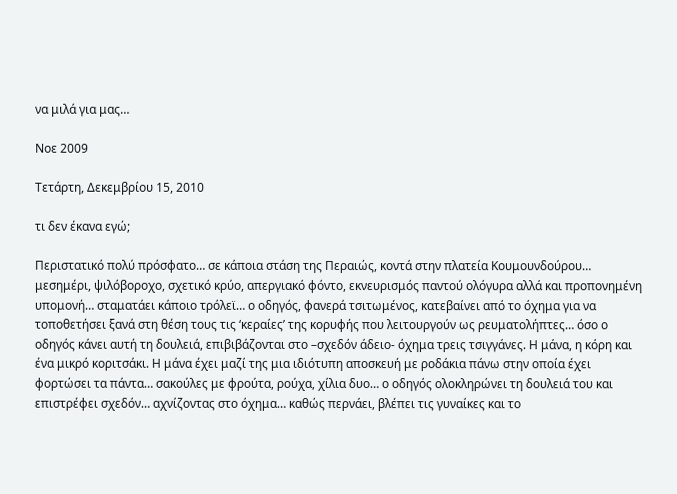να μιλά για μας…

Νοε 2009

Τετάρτη, Δεκεμβρίου 15, 2010

τι δεν έκανα εγώ;

Περιστατικό πολύ πρόσφατο… σε κάποια στάση της Περαιώς, κοντά στην πλατεία Κουμουνδούρου… μεσημέρι, ψιλόβοροχο, σχετικό κρύο, απεργιακό φόντο, εκνευρισμός παντού ολόγυρα αλλά και προπονημένη υπομονή… σταματάει κάποιο τρόλεϊ… ο οδηγός, φανερά τσιτωμένος, κατεβαίνει από το όχημα για να τοποθετήσει ξανά στη θέση τους τις ‘κεραίες’ της κορυφής που λειτουργούν ως ρευματολήπτες… όσο ο οδηγός κάνει αυτή τη δουλειά, επιβιβάζονται στο –σχεδόν άδειο- όχημα τρεις τσιγγάνες. Η μάνα, η κόρη και ένα μικρό κοριτσάκι. Η μάνα έχει μαζί της μια ιδιότυπη αποσκευή με ροδάκια πάνω στην οποία έχει φορτώσει τα πάντα… σακούλες με φρούτα, ρούχα, χίλια δυο… ο οδηγός ολοκληρώνει τη δουλειά του και επιστρέφει σχεδόν… αχνίζοντας στο όχημα… καθώς περνάει, βλέπει τις γυναίκες και το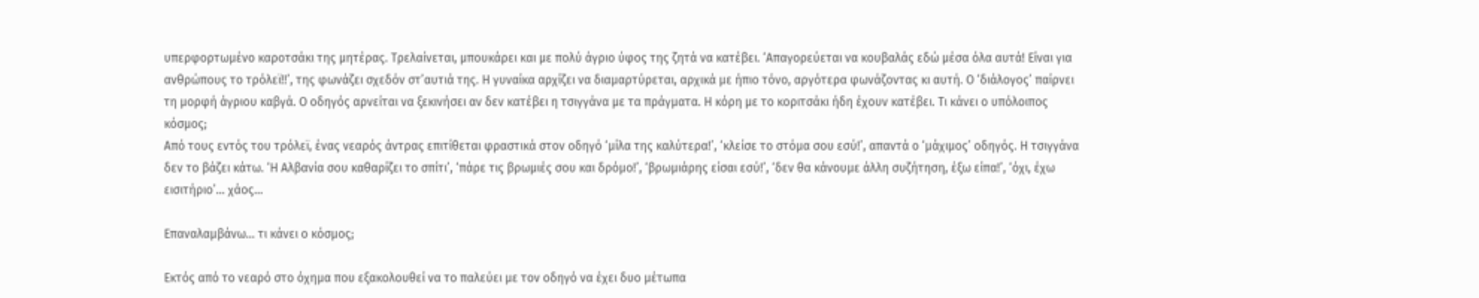υπερφορτωμένο καροτσάκι της μητέρας. Τρελαίνεται, μπουκάρει και με πολύ άγριο ύφος της ζητά να κατέβει. ‘Απαγορεύεται να κουβαλάς εδώ μέσα όλα αυτά! Είναι για ανθρώπους το τρόλεϊ!!’, της φωνάζει σχεδόν στ’αυτιά της. Η γυναίκα αρχίζει να διαμαρτύρεται, αρχικά με ήπιο τόνο, αργότερα φωνάζοντας κι αυτή. Ο ‘διάλογος’ παίρνει τη μορφή άγριου καβγά. Ο οδηγός αρνείται να ξεκινήσει αν δεν κατέβει η τσιγγάνα με τα πράγματα. Η κόρη με το κοριτσάκι ήδη έχουν κατέβει. Τι κάνει ο υπόλοιπος κόσμος;
Από τους εντός του τρόλεϊ, ένας νεαρός άντρας επιτίθεται φραστικά στον οδηγό ‘μίλα της καλύτερα!’, ‘κλείσε το στόμα σου εσύ!’, απαντά ο ‘μάχιμος’ οδηγός. Η τσιγγάνα δεν το βάζει κάτω. ‘Η Αλβανία σου καθαρίζει το σπίτι’, ‘πάρε τις βρωμιές σου και δρόμο!’, ‘βρωμιάρης είσαι εσύ!’, ‘δεν θα κάνουμε άλλη συζήτηση, έξω είπα!’, ‘όχι, έχω εισιτήριο’… χάος…

Επαναλαμβάνω… τι κάνει ο κόσμος;

Εκτός από το νεαρό στο όχημα που εξακολουθεί να το παλεύει με τον οδηγό να έχει δυο μέτωπα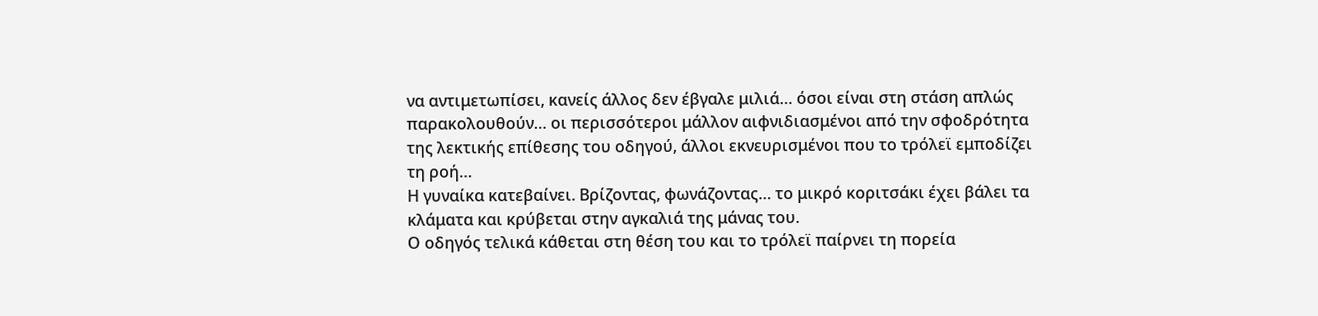να αντιμετωπίσει, κανείς άλλος δεν έβγαλε μιλιά… όσοι είναι στη στάση απλώς παρακολουθούν… οι περισσότεροι μάλλον αιφνιδιασμένοι από την σφοδρότητα της λεκτικής επίθεσης του οδηγού, άλλοι εκνευρισμένοι που το τρόλεϊ εμποδίζει τη ροή…
Η γυναίκα κατεβαίνει. Βρίζοντας, φωνάζοντας… το μικρό κοριτσάκι έχει βάλει τα κλάματα και κρύβεται στην αγκαλιά της μάνας του.
Ο οδηγός τελικά κάθεται στη θέση του και το τρόλεϊ παίρνει τη πορεία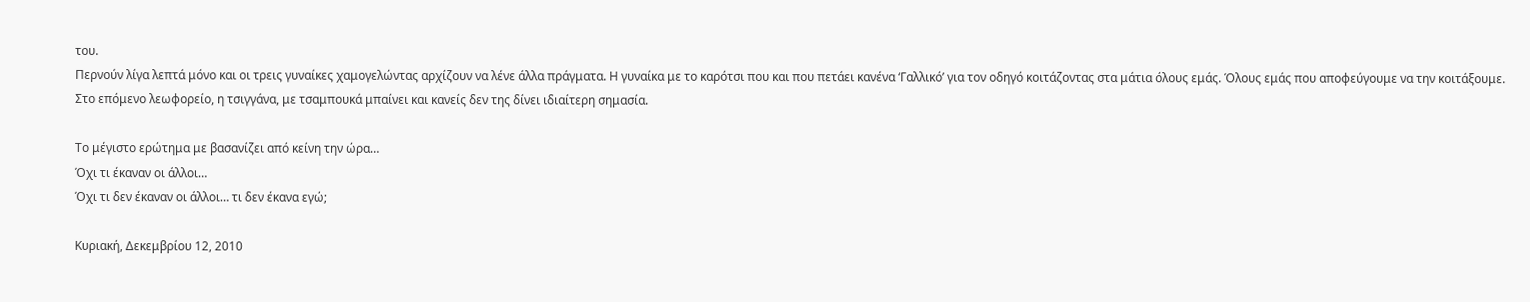του.
Περνούν λίγα λεπτά μόνο και οι τρεις γυναίκες χαμογελώντας αρχίζουν να λένε άλλα πράγματα. Η γυναίκα με το καρότσι που και που πετάει κανένα ‘Γαλλικό’ για τον οδηγό κοιτάζοντας στα μάτια όλους εμάς. Όλους εμάς που αποφεύγουμε να την κοιτάξουμε.
Στο επόμενο λεωφορείο, η τσιγγάνα, με τσαμπουκά μπαίνει και κανείς δεν της δίνει ιδιαίτερη σημασία.

Το μέγιστο ερώτημα με βασανίζει από κείνη την ώρα…
Όχι τι έκαναν οι άλλοι…
Όχι τι δεν έκαναν οι άλλοι… τι δεν έκανα εγώ;

Κυριακή, Δεκεμβρίου 12, 2010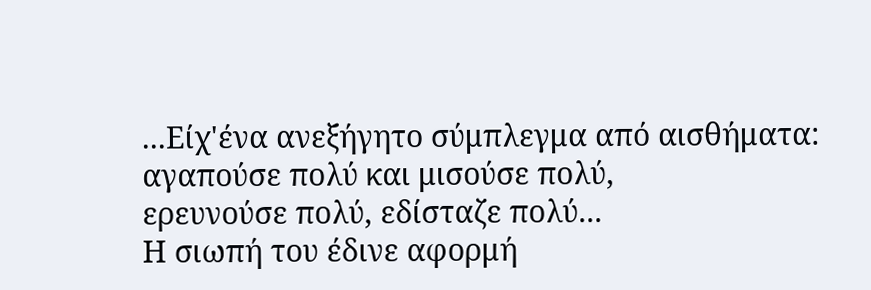...Είχ'ένα ανεξήγητο σύμπλεγμα από αισθήματα:
αγαπούσε πολύ και μισούσε πολύ,
ερευνούσε πολύ, εδίσταζε πολύ...
Η σιωπή του έδινε αφορμή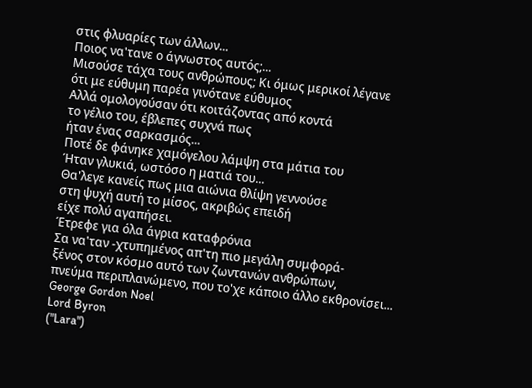στις φλυαρίες των άλλων...
Ποιος να'τανε ο άγνωστος αυτός;...
Μισούσε τάχα τους ανθρώπους; Κι όμως μερικοί λέγανε
ότι με εύθυμη παρέα γινότανε εύθυμος
Αλλά ομολογούσαν ότι κοιτάζοντας από κοντά
το γέλιο του, έβλεπες συχνά πως
ήταν ένας σαρκασμός...
Ποτέ δε φάνηκε χαμόγελου λάμψη στα μάτια του
Ήταν γλυκιά, ωστόσο η ματιά του...
Θα'λεγε κανείς πως μια αιώνια θλίψη γεννούσε
στη ψυχή αυτή το μίσος, ακριβώς επειδή
είχε πολύ αγαπήσει.
Έτρεφε για όλα άγρια καταφρόνια
Σα να'ταν -χτυπημένος απ'τη πιο μεγάλη συμφορά-
ξένος στον κόσμο αυτό των ζωντανών ανθρώπων,
πνεύμα περιπλανώμενο, που το'χε κάποιο άλλο εκθρονίσει...
George Gordon Noel
Lord Byron
("Lara")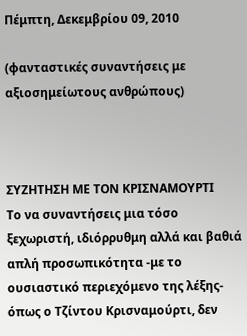Πέμπτη, Δεκεμβρίου 09, 2010

(φανταστικές συναντήσεις με αξιοσημείωτους ανθρώπους)



ΣΥΖΗΤΗΣΗ ΜΕ ΤΟΝ ΚΡΙΣΝΑΜΟΥΡΤΙ
Το να συναντήσεις μια τόσο ξεχωριστή, ιδιόρρυθμη αλλά και βαθιά απλή προσωπικότητα -με το ουσιαστικό περιεχόμενο της λέξης- όπως ο Τζίντου Κρισναμούρτι, δεν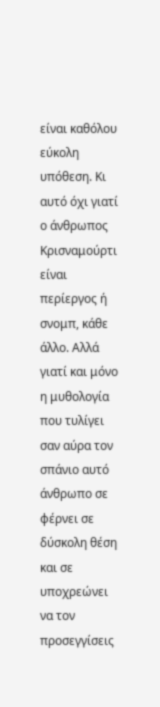είναι καθόλου εύκολη υπόθεση. Κι αυτό όχι γιατί ο άνθρωπος Κρισναμούρτι είναι περίεργος ή σνομπ, κάθε άλλο. Αλλά γιατί και μόνο η μυθολογία που τυλίγει σαν αύρα τον σπάνιο αυτό άνθρωπο σε φέρνει σε δύσκολη θέση και σε υποχρεώνει να τον προσεγγίσεις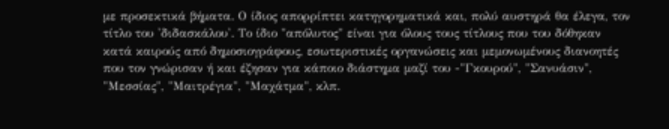με προσεκτικά βήματα. Ο ίδιος απορρίπτει κατηγορηματικά και, πολύ αυστηρά θα έλεγα, τον τίτλο του 'διδασκάλου'. Το ίδιο "απόλυτος" είναι για όλους τους τίτλους που του δόθηκαν κατά καιρούς από δημοσιογράφους, εσωτεριστικές οργανώσεις και μεμονωμένους διανοητές που τον γνώρισαν ή και έζησαν για κάποιο διάστημα μαζί του -"Γκουρού", "Σανυάσιν", "Μεσσίας", "Μαιτρέγια", "Μαχάτμα", κλπ.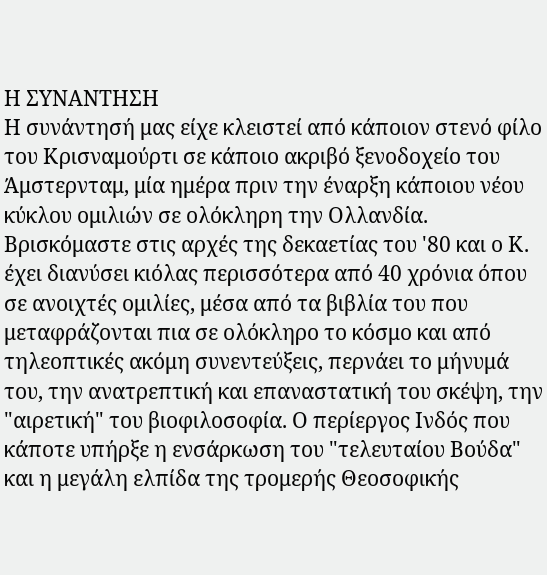Η ΣΥΝΑΝΤΗΣΗ
Η συνάντησή μας είχε κλειστεί από κάποιον στενό φίλο του Κρισναμούρτι σε κάποιο ακριβό ξενοδοχείο του Άμστερνταμ, μία ημέρα πριν την έναρξη κάποιου νέου κύκλου ομιλιών σε ολόκληρη την Ολλανδία. Βρισκόμαστε στις αρχές της δεκαετίας του '80 και ο Κ. έχει διανύσει κιόλας περισσότερα από 40 χρόνια όπου σε ανοιχτές ομιλίες, μέσα από τα βιβλία του που μεταφράζονται πια σε ολόκληρο το κόσμο και από τηλεοπτικές ακόμη συνεντεύξεις, περνάει το μήνυμά του, την ανατρεπτική και επαναστατική του σκέψη, την "αιρετική" του βιοφιλοσοφία. Ο περίεργος Ινδός που κάποτε υπήρξε η ενσάρκωση του "τελευταίου Βούδα" και η μεγάλη ελπίδα της τρομερής Θεοσοφικής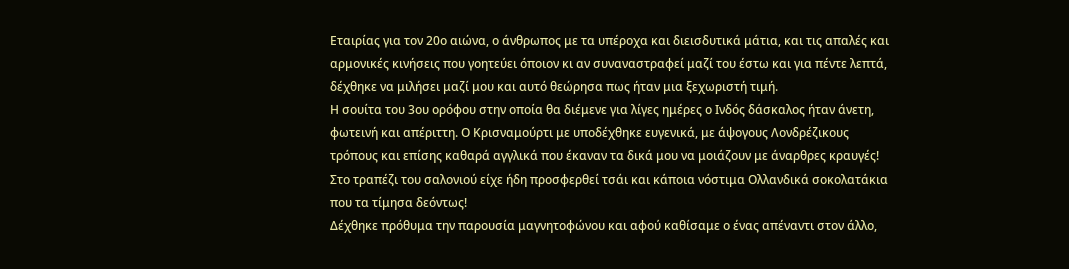Εταιρίας για τον 20ο αιώνα, ο άνθρωπος με τα υπέροχα και διεισδυτικά μάτια, και τις απαλές και αρμονικές κινήσεις που γοητεύει όποιον κι αν συναναστραφεί μαζί του έστω και για πέντε λεπτά, δέχθηκε να μιλήσει μαζί μου και αυτό θεώρησα πως ήταν μια ξεχωριστή τιμή.
Η σουίτα του 3ου ορόφου στην οποία θα διέμενε για λίγες ημέρες ο Ινδός δάσκαλος ήταν άνετη, φωτεινή και απέριττη. Ο Κρισναμούρτι με υποδέχθηκε ευγενικά, με άψογους Λονδρέζικους τρόπους και επίσης καθαρά αγγλικά που έκαναν τα δικά μου να μοιάζουν με άναρθρες κραυγές!
Στο τραπέζι του σαλονιού είχε ήδη προσφερθεί τσάι και κάποια νόστιμα Ολλανδικά σοκολατάκια που τα τίμησα δεόντως!
Δέχθηκε πρόθυμα την παρουσία μαγνητοφώνου και αφού καθίσαμε ο ένας απέναντι στον άλλο,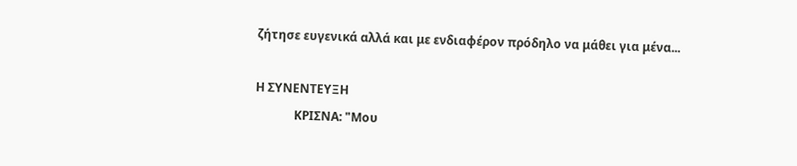ζήτησε ευγενικά αλλά και με ενδιαφέρον πρόδηλο να μάθει για μένα...

Η ΣΥΝΕΝΤΕΥΞΗ
             ΚΡΙΣΝΑ: "Μου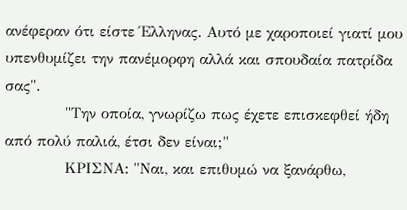ανέφεραν ότι είστε Έλληνας. Αυτό με χαροποιεί γιατί μου υπενθυμίζει την πανέμορφη αλλά και σπουδαία πατρίδα σας".
            "Την οποία, γνωρίζω πως έχετε επισκεφθεί ήδη από πολύ παλιά, έτσι δεν είναι;"
            ΚΡΙΣΝΑ: "Ναι, και επιθυμώ να ξανάρθω,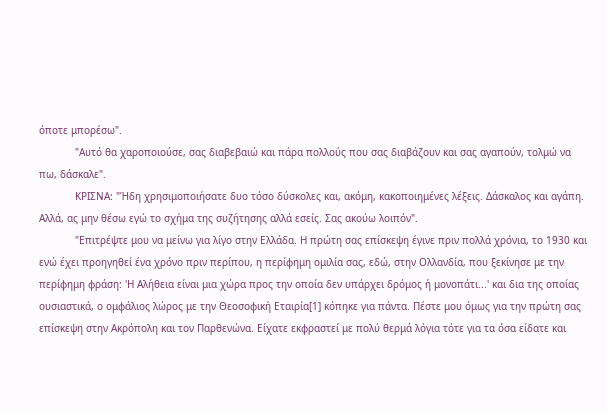όποτε μπορέσω".
            "Αυτό θα χαροποιούσε, σας διαβεβαιώ και πάρα πολλούς που σας διαβάζουν και σας αγαπούν, τολμώ να πω, δάσκαλε".
            ΚΡΙΣΝΑ: "Ήδη χρησιμοποιήσατε δυο τόσο δύσκολες και, ακόμη, κακοποιημένες λέξεις. Δάσκαλος και αγάπη. Αλλά, ας μην θέσω εγώ το σχήμα της συζήτησης αλλά εσείς. Σας ακούω λοιπόν".
            "Επιτρέψτε μου να μείνω για λίγο στην Ελλάδα. Η πρώτη σας επίσκεψη έγινε πριν πολλά χρόνια, το 1930 και ενώ έχει προηγηθεί ένα χρόνο πριν περίπου, η περίφημη ομιλία σας, εδώ, στην Ολλανδία, που ξεκίνησε με την περίφημη φράση: 'Η Αλήθεια είναι μια χώρα προς την οποία δεν υπάρχει δρόμος ή μονοπάτι...' και δια της οποίας ουσιαστικά, ο ομφάλιος λώρος με την Θεοσοφική Εταιρία[1] κόπηκε για πάντα. Πέστε μου όμως για την πρώτη σας επίσκεψη στην Ακρόπολη και τον Παρθενώνα. Είχατε εκφραστεί με πολύ θερμά λόγια τότε για τα όσα είδατε και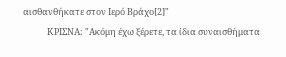αισθανθήκατε στον Ιερό Βράχο[2]"
            ΚΡΙΣΝΑ: "Ακόμη έχω ξέρετε, τα ίδια συναισθήματα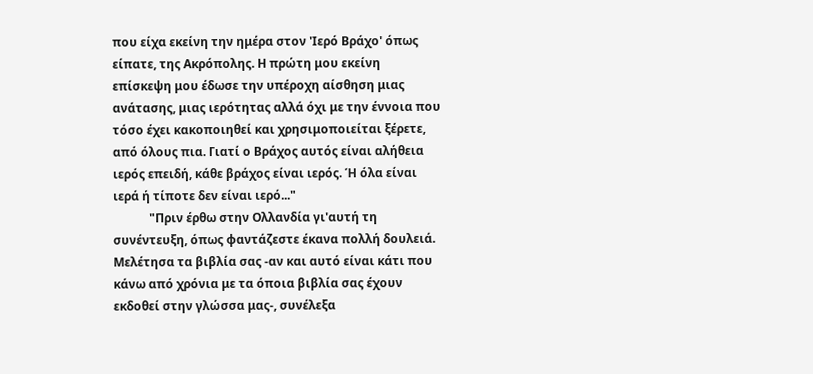που είχα εκείνη την ημέρα στον 'Ιερό Βράχο' όπως είπατε, της Ακρόπολης. Η πρώτη μου εκείνη επίσκεψη μου έδωσε την υπέροχη αίσθηση μιας ανάτασης, μιας ιερότητας αλλά όχι με την έννοια που τόσο έχει κακοποιηθεί και χρησιμοποιείται ξέρετε, από όλους πια. Γιατί ο Βράχος αυτός είναι αλήθεια ιερός επειδή, κάθε βράχος είναι ιερός. Ή όλα είναι ιερά ή τίποτε δεν είναι ιερό..."
            "Πριν έρθω στην Ολλανδία γι'αυτή τη συνέντευξη, όπως φαντάζεστε έκανα πολλή δουλειά. Μελέτησα τα βιβλία σας -αν και αυτό είναι κάτι που κάνω από χρόνια με τα όποια βιβλία σας έχουν εκδοθεί στην γλώσσα μας-, συνέλεξα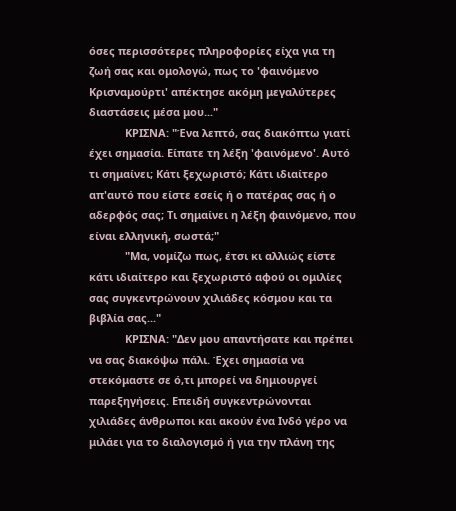όσες περισσότερες πληροφορίες είχα για τη ζωή σας και ομολογώ, πως το 'φαινόμενο Κρισναμούρτι' απέκτησε ακόμη μεγαλύτερες διαστάσεις μέσα μου..."
            ΚΡΙΣΝΑ: "Ένα λεπτό, σας διακόπτω γιατί έχει σημασία. Είπατε τη λέξη 'φαινόμενο'. Αυτό τι σημαίνει; Κάτι ξεχωριστό; Κάτι ιδιαίτερο απ'αυτό που είστε εσείς ή ο πατέρας σας ή ο αδερφός σας; Τι σημαίνει η λέξη φαινόμενο, που είναι ελληνική, σωστά;"
            "Μα, νομίζω πως, έτσι κι αλλιώς είστε κάτι ιδιαίτερο και ξεχωριστό αφού οι ομιλίες σας συγκεντρώνουν χιλιάδες κόσμου και τα βιβλία σας..."
            ΚΡΙΣΝΑ: "Δεν μου απαντήσατε και πρέπει να σας διακόψω πάλι. Έχει σημασία να στεκόμαστε σε ό,τι μπορεί να δημιουργεί παρεξηγήσεις. Επειδή συγκεντρώνονται χιλιάδες άνθρωποι και ακούν ένα Ινδό γέρο να μιλάει για το διαλογισμό ή για την πλάνη της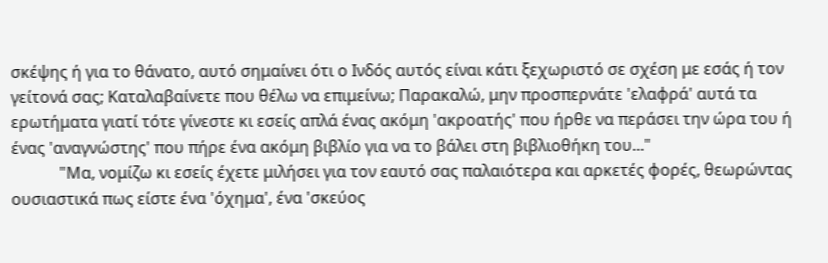σκέψης ή για το θάνατο, αυτό σημαίνει ότι ο Ινδός αυτός είναι κάτι ξεχωριστό σε σχέση με εσάς ή τον γείτονά σας; Καταλαβαίνετε που θέλω να επιμείνω; Παρακαλώ, μην προσπερνάτε 'ελαφρά' αυτά τα ερωτήματα γιατί τότε γίνεστε κι εσείς απλά ένας ακόμη 'ακροατής' που ήρθε να περάσει την ώρα του ή ένας 'αναγνώστης' που πήρε ένα ακόμη βιβλίο για να το βάλει στη βιβλιοθήκη του..."
            "Μα, νομίζω κι εσείς έχετε μιλήσει για τον εαυτό σας παλαιότερα και αρκετές φορές, θεωρώντας ουσιαστικά πως είστε ένα 'όχημα', ένα 'σκεύος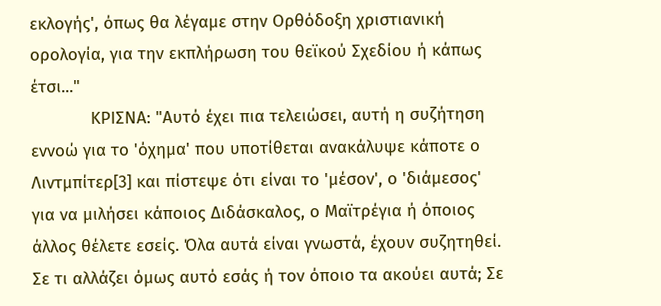εκλογής', όπως θα λέγαμε στην Ορθόδοξη χριστιανική ορολογία, για την εκπλήρωση του θεϊκού Σχεδίου ή κάπως έτσι..."
            ΚΡΙΣΝΑ: "Αυτό έχει πια τελειώσει, αυτή η συζήτηση εννοώ για το 'όχημα' που υποτίθεται ανακάλυψε κάποτε ο Λιντμπίτερ[3] και πίστεψε ότι είναι το 'μέσον', ο 'διάμεσος' για να μιλήσει κάποιος Διδάσκαλος, ο Μαϊτρέγια ή όποιος άλλος θέλετε εσείς. Όλα αυτά είναι γνωστά, έχουν συζητηθεί. Σε τι αλλάζει όμως αυτό εσάς ή τον όποιο τα ακούει αυτά; Σε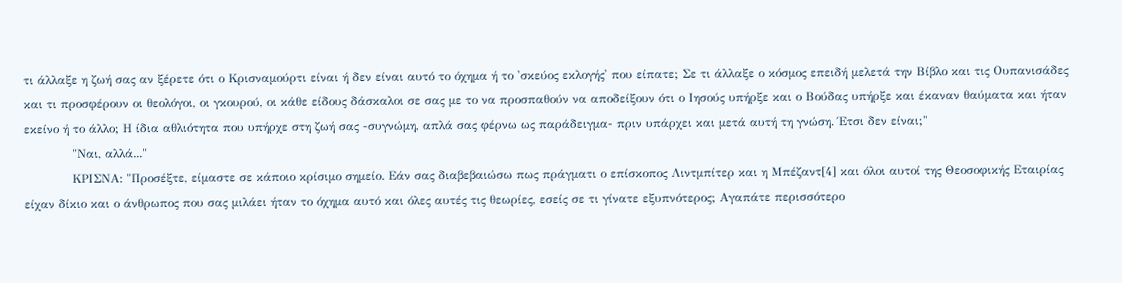τι άλλαξε η ζωή σας αν ξέρετε ότι ο Κρισναμούρτι είναι ή δεν είναι αυτό το όχημα ή το 'σκεύος εκλογής' που είπατε; Σε τι άλλαξε ο κόσμος επειδή μελετά την Βίβλο και τις Ουπανισάδες και τι προσφέρουν οι θεολόγοι, οι γκουρού, οι κάθε είδους δάσκαλοι σε σας με το να προσπαθούν να αποδείξουν ότι ο Ιησούς υπήρξε και ο Βούδας υπήρξε και έκαναν θαύματα και ήταν εκείνο ή το άλλο; Η ίδια αθλιότητα που υπήρχε στη ζωή σας -συγνώμη, απλά σας φέρνω ως παράδειγμα- πριν υπάρχει και μετά αυτή τη γνώση. Έτσι δεν είναι;"
            "Ναι, αλλά..."
            ΚΡΙΣΝΑ: "Προσέξτε, είμαστε σε κάποιο κρίσιμο σημείο. Εάν σας διαβεβαιώσω πως πράγματι ο επίσκοπος Λιντμπίτερ και η Μπέζαντ[4] και όλοι αυτοί της Θεοσοφικής Εταιρίας είχαν δίκιο και ο άνθρωπος που σας μιλάει ήταν το όχημα αυτό και όλες αυτές τις θεωρίες, εσείς σε τι γίνατε εξυπνότερος; Αγαπάτε περισσότερο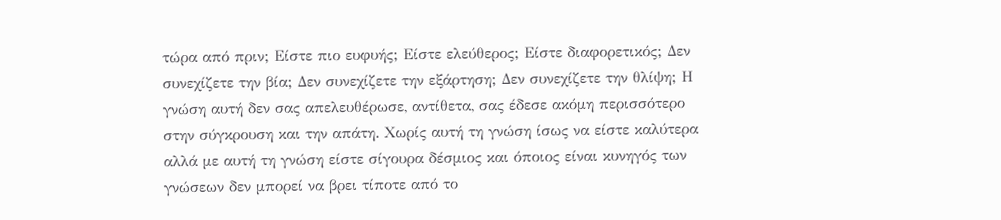τώρα από πριν; Είστε πιο ευφυής; Είστε ελεύθερος; Είστε διαφορετικός; Δεν συνεχίζετε την βία; Δεν συνεχίζετε την εξάρτηση; Δεν συνεχίζετε την θλίψη; Η γνώση αυτή δεν σας απελευθέρωσε, αντίθετα, σας έδεσε ακόμη περισσότερο στην σύγκρουση και την απάτη. Χωρίς αυτή τη γνώση ίσως να είστε καλύτερα αλλά με αυτή τη γνώση είστε σίγουρα δέσμιος και όποιος είναι κυνηγός των γνώσεων δεν μπορεί να βρει τίποτε από το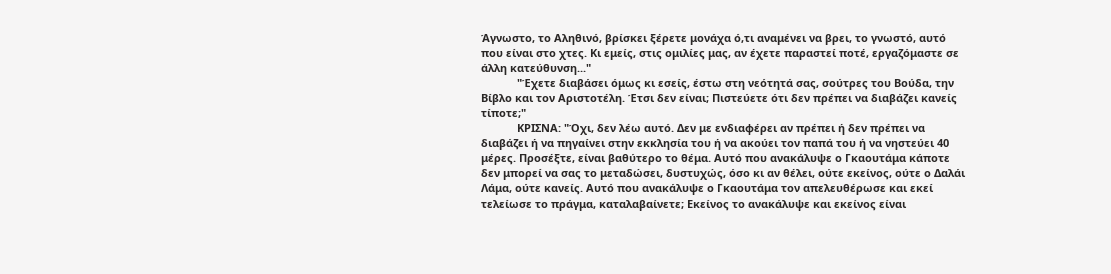Άγνωστο, το Αληθινό, βρίσκει ξέρετε μονάχα ό,τι αναμένει να βρει, το γνωστό, αυτό που είναι στο χτες. Κι εμείς, στις ομιλίες μας, αν έχετε παραστεί ποτέ, εργαζόμαστε σε άλλη κατεύθυνση..."
            "Έχετε διαβάσει όμως κι εσείς, έστω στη νεότητά σας, σούτρες του Βούδα, την Βίβλο και τον Αριστοτέλη. Έτσι δεν είναι; Πιστεύετε ότι δεν πρέπει να διαβάζει κανείς τίποτε;"
            ΚΡΙΣΝΑ: "Όχι, δεν λέω αυτό. Δεν με ενδιαφέρει αν πρέπει ή δεν πρέπει να διαβάζει ή να πηγαίνει στην εκκλησία του ή να ακούει τον παπά του ή να νηστεύει 40 μέρες. Προσέξτε, είναι βαθύτερο το θέμα. Αυτό που ανακάλυψε ο Γκαουτάμα κάποτε δεν μπορεί να σας το μεταδώσει, δυστυχώς, όσο κι αν θέλει, ούτε εκείνος, ούτε ο Δαλάι Λάμα, ούτε κανείς. Αυτό που ανακάλυψε ο Γκαουτάμα τον απελευθέρωσε και εκεί τελείωσε το πράγμα, καταλαβαίνετε; Εκείνος το ανακάλυψε και εκείνος είναι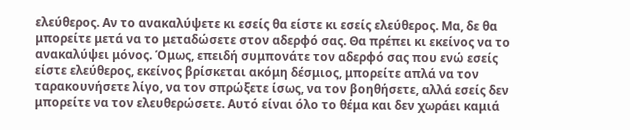ελεύθερος. Αν το ανακαλύψετε κι εσείς θα είστε κι εσείς ελεύθερος. Μα, δε θα μπορείτε μετά να το μεταδώσετε στον αδερφό σας. Θα πρέπει κι εκείνος να το ανακαλύψει μόνος. Όμως, επειδή συμπονάτε τον αδερφό σας που ενώ εσείς είστε ελεύθερος, εκείνος βρίσκεται ακόμη δέσμιος, μπορείτε απλά να τον ταρακουνήσετε λίγο, να τον σπρώξετε ίσως, να τον βοηθήσετε, αλλά εσείς δεν μπορείτε να τον ελευθερώσετε. Αυτό είναι όλο το θέμα και δεν χωράει καμιά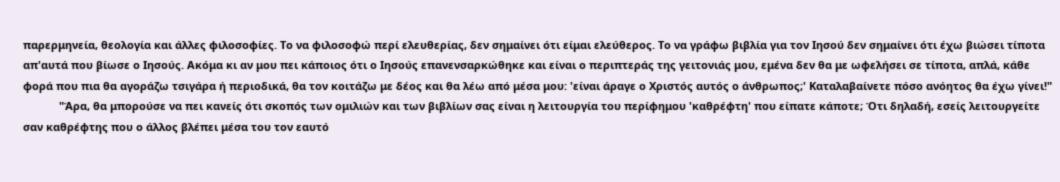παρερμηνεία, θεολογία και άλλες φιλοσοφίες. Το να φιλοσοφώ περί ελευθερίας, δεν σημαίνει ότι είμαι ελεύθερος. Το να γράφω βιβλία για τον Ιησού δεν σημαίνει ότι έχω βιώσει τίποτα απ'αυτά που βίωσε ο Ιησούς. Ακόμα κι αν μου πει κάποιος ότι ο Ιησούς επανενσαρκώθηκε και είναι ο περιπτεράς της γειτονιάς μου, εμένα δεν θα με ωφελήσει σε τίποτα, απλά, κάθε φορά που πια θα αγοράζω τσιγάρα ή περιοδικά, θα τον κοιτάζω με δέος και θα λέω από μέσα μου: 'είναι άραγε ο Χριστός αυτός ο άνθρωπος;' Καταλαβαίνετε πόσο ανόητος θα έχω γίνει!"
            "Άρα, θα μπορούσε να πει κανείς ότι σκοπός των ομιλιών και των βιβλίων σας είναι η λειτουργία του περίφημου 'καθρέφτη' που είπατε κάποτε; Ότι δηλαδή, εσείς λειτουργείτε σαν καθρέφτης που ο άλλος βλέπει μέσα του τον εαυτό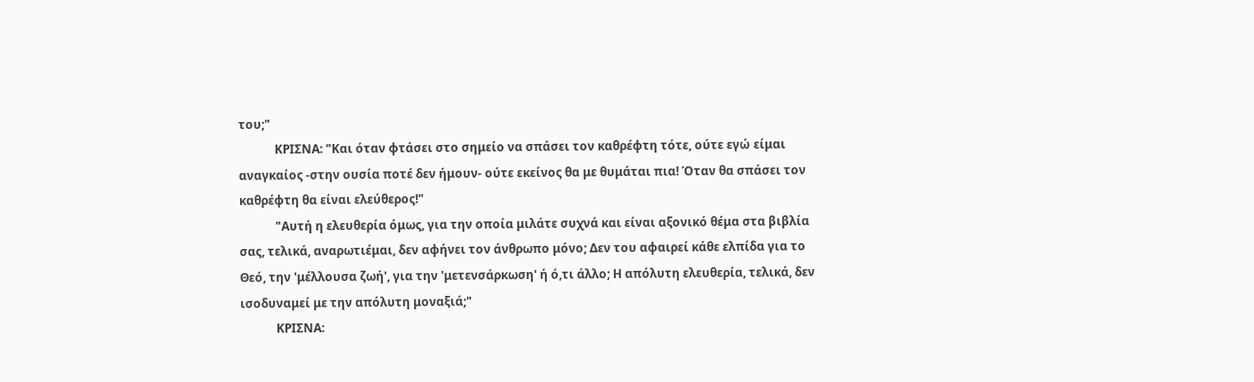του;"
            ΚΡΙΣΝΑ: "Και όταν φτάσει στο σημείο να σπάσει τον καθρέφτη τότε, ούτε εγώ είμαι αναγκαίος -στην ουσία ποτέ δεν ήμουν- ούτε εκείνος θα με θυμάται πια! Όταν θα σπάσει τον καθρέφτη θα είναι ελεύθερος!"
            "Αυτή η ελευθερία όμως, για την οποία μιλάτε συχνά και είναι αξονικό θέμα στα βιβλία σας, τελικά, αναρωτιέμαι, δεν αφήνει τον άνθρωπο μόνο; Δεν του αφαιρεί κάθε ελπίδα για το Θεό, την 'μέλλουσα ζωή', για την 'μετενσάρκωση' ή ό,τι άλλο; Η απόλυτη ελευθερία, τελικά, δεν ισοδυναμεί με την απόλυτη μοναξιά;"
            ΚΡΙΣΝΑ: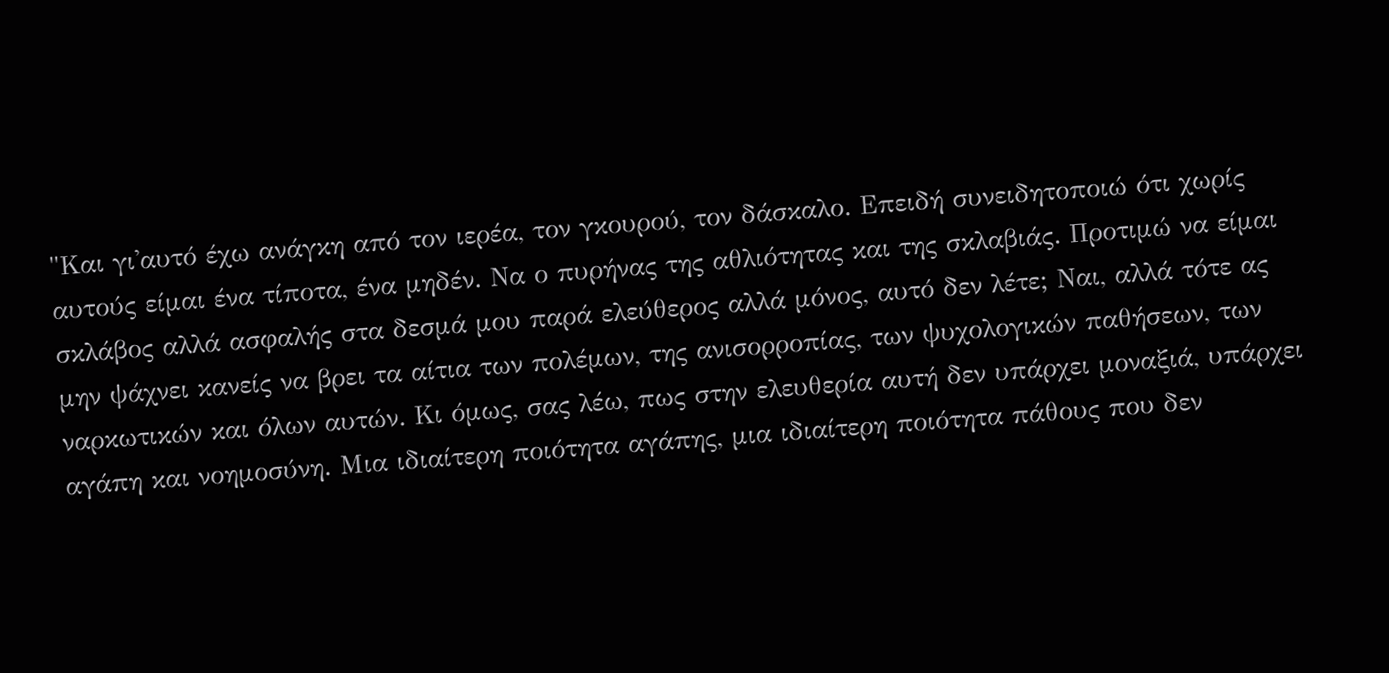"Και γι'αυτό έχω ανάγκη από τον ιερέα, τον γκουρού, τον δάσκαλο. Επειδή συνειδητοποιώ ότι χωρίς αυτούς είμαι ένα τίποτα, ένα μηδέν. Να ο πυρήνας της αθλιότητας και της σκλαβιάς. Προτιμώ να είμαι σκλάβος αλλά ασφαλής στα δεσμά μου παρά ελεύθερος αλλά μόνος, αυτό δεν λέτε; Ναι, αλλά τότε ας μην ψάχνει κανείς να βρει τα αίτια των πολέμων, της ανισορροπίας, των ψυχολογικών παθήσεων, των ναρκωτικών και όλων αυτών. Κι όμως, σας λέω, πως στην ελευθερία αυτή δεν υπάρχει μοναξιά, υπάρχει αγάπη και νοημοσύνη. Μια ιδιαίτερη ποιότητα αγάπης, μια ιδιαίτερη ποιότητα πάθους που δεν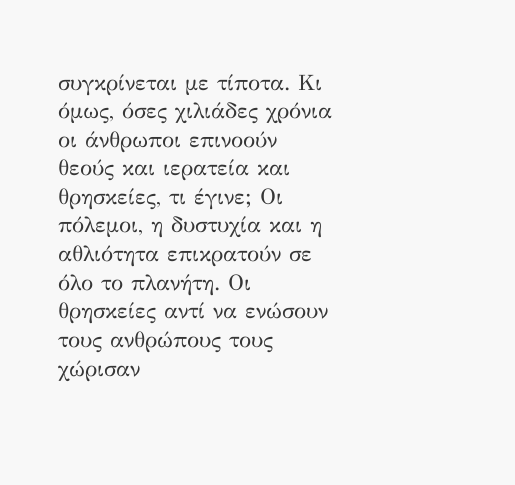συγκρίνεται με τίποτα. Κι όμως, όσες χιλιάδες χρόνια οι άνθρωποι επινοούν θεούς και ιερατεία και θρησκείες, τι έγινε; Οι πόλεμοι, η δυστυχία και η αθλιότητα επικρατούν σε όλο το πλανήτη. Οι θρησκείες αντί να ενώσουν τους ανθρώπους τους χώρισαν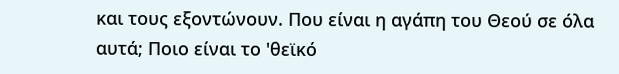και τους εξοντώνουν. Που είναι η αγάπη του Θεού σε όλα αυτά; Ποιο είναι το 'θεϊκό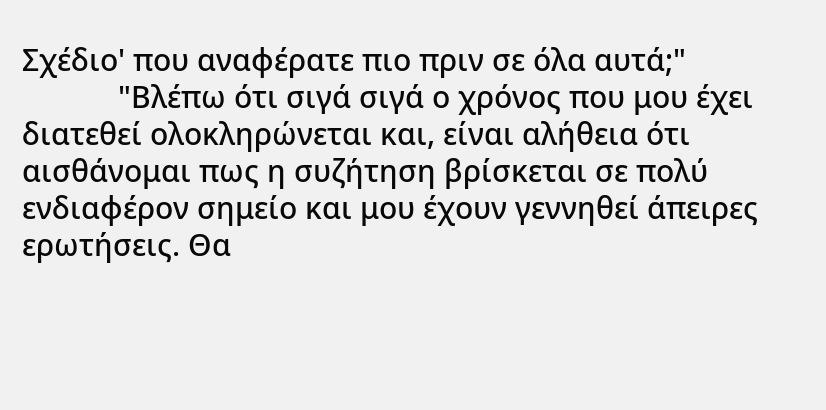Σχέδιο' που αναφέρατε πιο πριν σε όλα αυτά;"
            "Βλέπω ότι σιγά σιγά ο χρόνος που μου έχει διατεθεί ολοκληρώνεται και, είναι αλήθεια ότι αισθάνομαι πως η συζήτηση βρίσκεται σε πολύ ενδιαφέρον σημείο και μου έχουν γεννηθεί άπειρες ερωτήσεις. Θα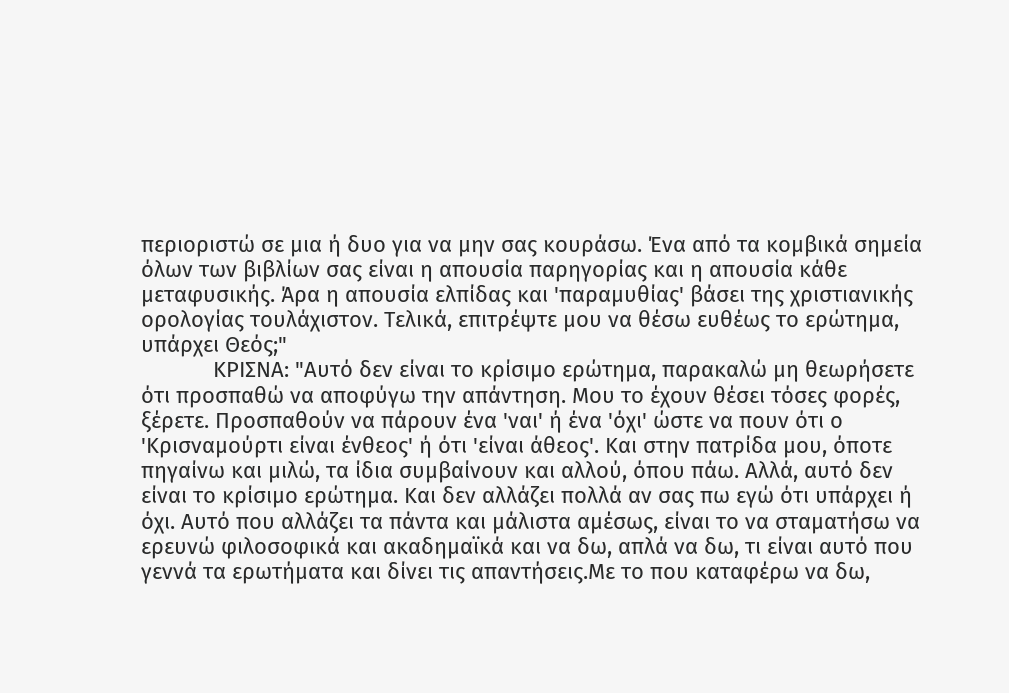περιοριστώ σε μια ή δυο για να μην σας κουράσω. Ένα από τα κομβικά σημεία όλων των βιβλίων σας είναι η απουσία παρηγορίας και η απουσία κάθε μεταφυσικής. Άρα η απουσία ελπίδας και 'παραμυθίας' βάσει της χριστιανικής ορολογίας τουλάχιστον. Τελικά, επιτρέψτε μου να θέσω ευθέως το ερώτημα, υπάρχει Θεός;"
            ΚΡΙΣΝΑ: "Αυτό δεν είναι το κρίσιμο ερώτημα, παρακαλώ μη θεωρήσετε ότι προσπαθώ να αποφύγω την απάντηση. Μου το έχουν θέσει τόσες φορές, ξέρετε. Προσπαθούν να πάρουν ένα 'ναι' ή ένα 'όχι' ώστε να πουν ότι ο 'Κρισναμούρτι είναι ένθεος' ή ότι 'είναι άθεος'. Και στην πατρίδα μου, όποτε πηγαίνω και μιλώ, τα ίδια συμβαίνουν και αλλού, όπου πάω. Αλλά, αυτό δεν είναι το κρίσιμο ερώτημα. Και δεν αλλάζει πολλά αν σας πω εγώ ότι υπάρχει ή όχι. Αυτό που αλλάζει τα πάντα και μάλιστα αμέσως, είναι το να σταματήσω να ερευνώ φιλοσοφικά και ακαδημαϊκά και να δω, απλά να δω, τι είναι αυτό που γεννά τα ερωτήματα και δίνει τις απαντήσεις.Με το που καταφέρω να δω,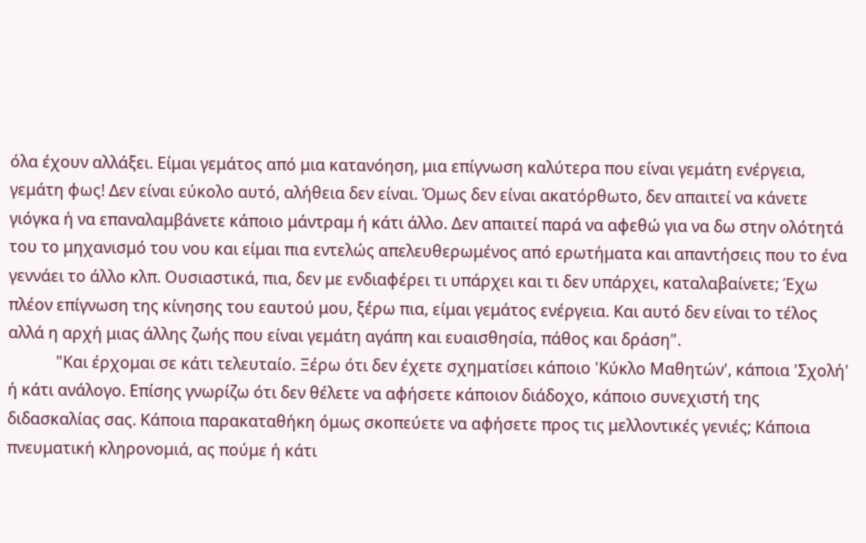όλα έχουν αλλάξει. Είμαι γεμάτος από μια κατανόηση, μια επίγνωση καλύτερα που είναι γεμάτη ενέργεια, γεμάτη φως! Δεν είναι εύκολο αυτό, αλήθεια δεν είναι. Όμως δεν είναι ακατόρθωτο, δεν απαιτεί να κάνετε γιόγκα ή να επαναλαμβάνετε κάποιο μάντραμ ή κάτι άλλο. Δεν απαιτεί παρά να αφεθώ για να δω στην ολότητά του το μηχανισμό του νου και είμαι πια εντελώς απελευθερωμένος από ερωτήματα και απαντήσεις που το ένα γεννάει το άλλο κλπ. Ουσιαστικά, πια, δεν με ενδιαφέρει τι υπάρχει και τι δεν υπάρχει, καταλαβαίνετε; Έχω πλέον επίγνωση της κίνησης του εαυτού μου, ξέρω πια, είμαι γεμάτος ενέργεια. Και αυτό δεν είναι το τέλος αλλά η αρχή μιας άλλης ζωής που είναι γεμάτη αγάπη και ευαισθησία, πάθος και δράση".
            "Και έρχομαι σε κάτι τελευταίο. Ξέρω ότι δεν έχετε σχηματίσει κάποιο 'Κύκλο Μαθητών', κάποια 'Σχολή' ή κάτι ανάλογο. Επίσης γνωρίζω ότι δεν θέλετε να αφήσετε κάποιον διάδοχο, κάποιο συνεχιστή της διδασκαλίας σας. Κάποια παρακαταθήκη όμως σκοπεύετε να αφήσετε προς τις μελλοντικές γενιές; Κάποια πνευματική κληρονομιά, ας πούμε ή κάτι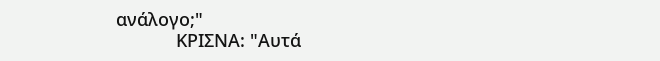ανάλογο;"
            ΚΡΙΣΝΑ: "Αυτά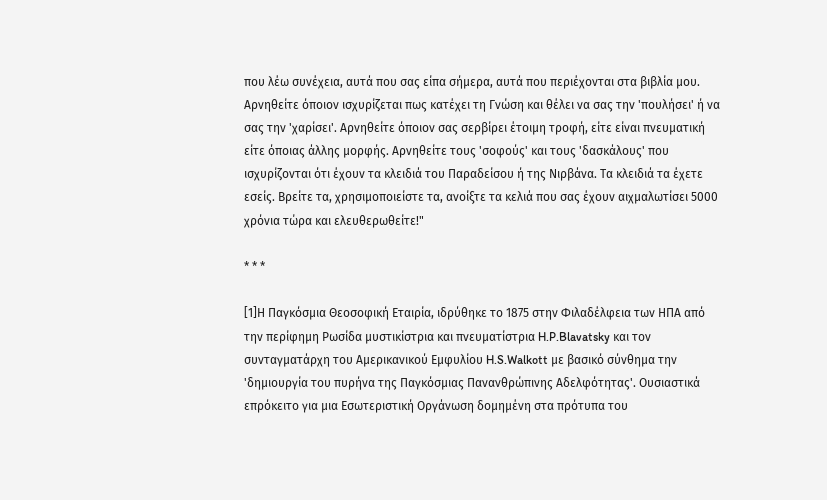που λέω συνέχεια, αυτά που σας είπα σήμερα, αυτά που περιέχονται στα βιβλία μου. Αρνηθείτε όποιον ισχυρίζεται πως κατέχει τη Γνώση και θέλει να σας την 'πουλήσει' ή να σας την 'χαρίσει'. Αρνηθείτε όποιον σας σερβίρει έτοιμη τροφή, είτε είναι πνευματική είτε όποιας άλλης μορφής. Αρνηθείτε τους 'σοφούς' και τους 'δασκάλους' που ισχυρίζονται ότι έχουν τα κλειδιά του Παραδείσου ή της Νιρβάνα. Τα κλειδιά τα έχετε εσείς. Βρείτε τα, χρησιμοποιείστε τα, ανοίξτε τα κελιά που σας έχουν αιχμαλωτίσει 5000 χρόνια τώρα και ελευθερωθείτε!"

* * *

[1]Η Παγκόσμια Θεοσοφική Εταιρία, ιδρύθηκε το 1875 στην Φιλαδέλφεια των ΗΠΑ από την περίφημη Ρωσίδα μυστικίστρια και πνευματίστρια H.P.Blavatsky και τον συνταγματάρχη του Αμερικανικού Εμφυλίου H.S.Walkott με βασικό σύνθημα την 'δημιουργία του πυρήνα της Παγκόσμιας Πανανθρώπινης Αδελφότητας'. Ουσιαστικά επρόκειτο για μια Εσωτεριστική Οργάνωση δομημένη στα πρότυπα του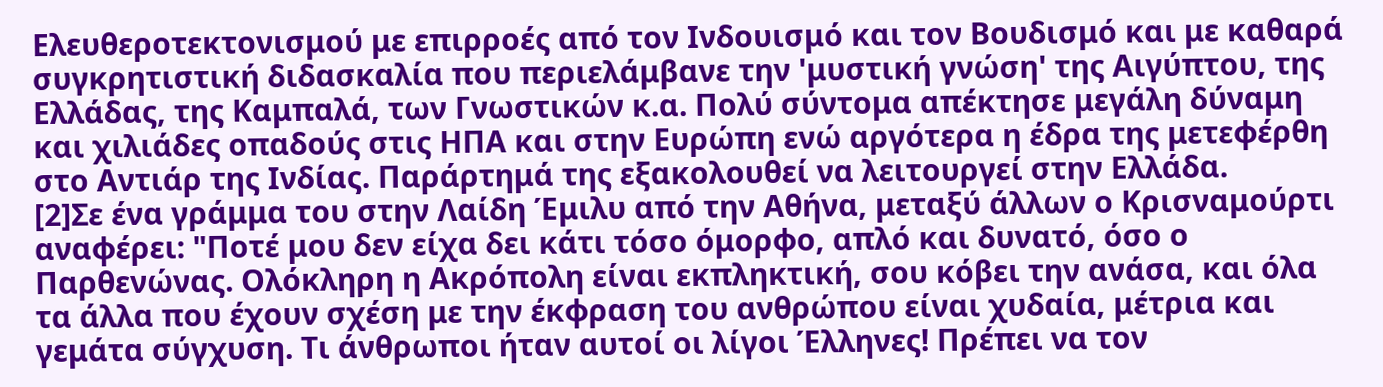Ελευθεροτεκτονισμού με επιρροές από τον Ινδουισμό και τον Βουδισμό και με καθαρά συγκρητιστική διδασκαλία που περιελάμβανε την 'μυστική γνώση' της Αιγύπτου, της Ελλάδας, της Καμπαλά, των Γνωστικών κ.α. Πολύ σύντομα απέκτησε μεγάλη δύναμη και χιλιάδες οπαδούς στις ΗΠΑ και στην Ευρώπη ενώ αργότερα η έδρα της μετεφέρθη στο Αντιάρ της Ινδίας. Παράρτημά της εξακολουθεί να λειτουργεί στην Ελλάδα.
[2]Σε ένα γράμμα του στην Λαίδη Έμιλυ από την Αθήνα, μεταξύ άλλων ο Κρισναμούρτι αναφέρει: "Ποτέ μου δεν είχα δει κάτι τόσο όμορφο, απλό και δυνατό, όσο ο Παρθενώνας. Ολόκληρη η Ακρόπολη είναι εκπληκτική, σου κόβει την ανάσα, και όλα τα άλλα που έχουν σχέση με την έκφραση του ανθρώπου είναι χυδαία, μέτρια και γεμάτα σύγχυση. Τι άνθρωποι ήταν αυτοί οι λίγοι Έλληνες! Πρέπει να τον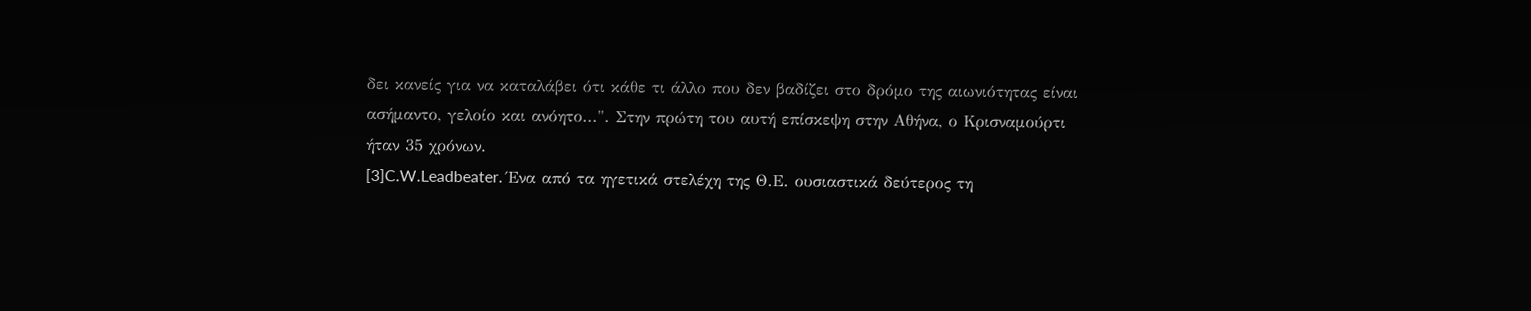δει κανείς για να καταλάβει ότι κάθε τι άλλο που δεν βαδίζει στο δρόμο της αιωνιότητας είναι ασήμαντο, γελοίο και ανόητο...". Στην πρώτη του αυτή επίσκεψη στην Αθήνα, ο Κρισναμούρτι ήταν 35 χρόνων.
[3]C.W.Leadbeater. Ένα από τα ηγετικά στελέχη της Θ.Ε. ουσιαστικά δεύτερος τη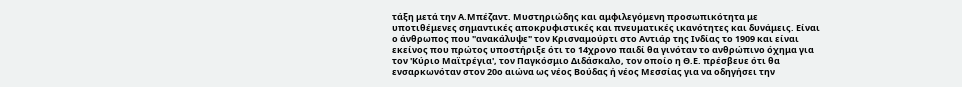τάξη μετά την Α.Μπέζαντ. Μυστηριώδης και αμφιλεγόμενη προσωπικότητα με υποτιθέμενες σημαντικές αποκρυφιστικές και πνευματικές ικανότητες και δυνάμεις. Είναι ο άνθρωπος που "ανακάλυψε" τον Κρισναμούρτι στο Αντιάρ της Ινδίας το 1909 και είναι εκείνος που πρώτος υποστήριξε ότι το 14χρονο παιδί θα γινόταν το ανθρώπινο όχημα για τον 'Κύριο Μαϊτρέγια', τον Παγκόσμιο Διδάσκαλο, τον οποίο η Θ.Ε. πρέσβευε ότι θα ενσαρκωνόταν στον 20ο αιώνα ως νέος Βούδας ή νέος Μεσσίας για να οδηγήσει την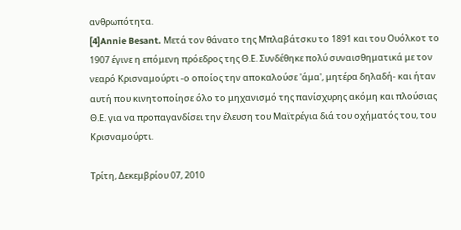ανθρωπότητα.
[4]Annie Besant. Μετά τον θάνατο της Μπλαβάτσκυ το 1891 και του Ουόλκοτ το 1907 έγινε η επόμενη πρόεδρος της Θ.Ε. Συνδέθηκε πολύ συναισθηματικά με τον νεαρό Κρισναμούρτι -ο οποίος την αποκαλούσε 'άμα', μητέρα δηλαδή- και ήταν αυτή που κινητοποίησε όλο το μηχανισμό της πανίσχυρης ακόμη και πλούσιας Θ.Ε. για να προπαγανδίσει την έλευση του Μαϊτρέγια διά του οχήματός του, του Κρισναμούρτι.

Τρίτη, Δεκεμβρίου 07, 2010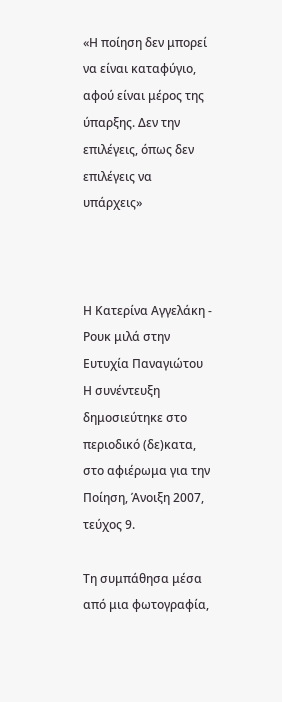«Η ποίηση δεν μπορεί να είναι καταφύγιο, αφού είναι μέρος της ύπαρξης. Δεν την επιλέγεις, όπως δεν επιλέγεις να υπάρχεις»



Η Κατερίνα Αγγελάκη - Ρουκ μιλά στην Ευτυχία Παναγιώτου
Η συνέντευξη δημοσιεύτηκε στο περιοδικό (δε)κατα, στο αφιέρωμα για την Ποίηση, Άνοιξη 2007, τεύχος 9.

Τη συμπάθησα μέσα από μια φωτογραφία,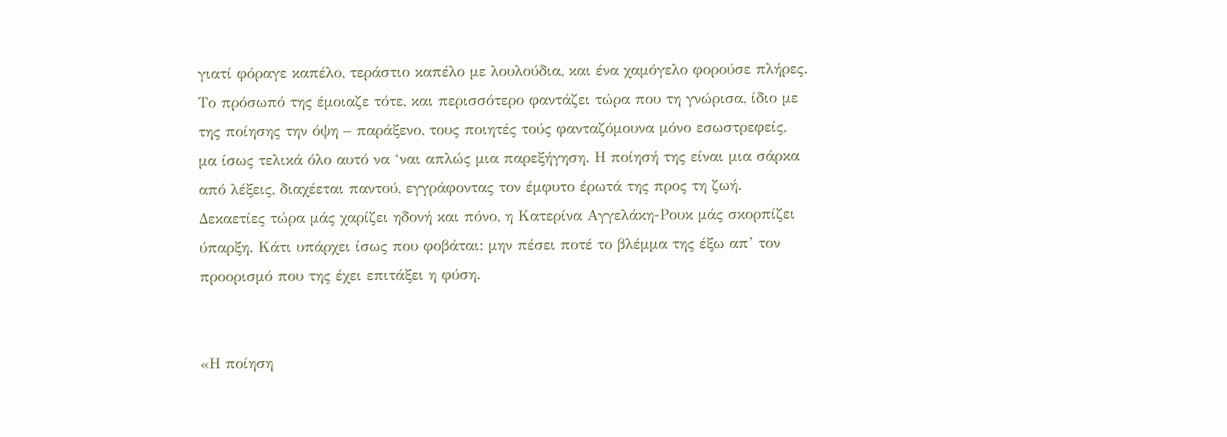γιατί φόραγε καπέλο, τεράστιο καπέλο με λουλούδια, και ένα χαμόγελο φορούσε πλήρες. Το πρόσωπό της έμοιαζε τότε, και περισσότερο φαντάζει τώρα που τη γνώρισα, ίδιο με της ποίησης την όψη – παράξενο, τους ποιητές τούς φανταζόμουνα μόνο εσωστρεφείς, μα ίσως τελικά όλο αυτό να ‘ναι απλώς μια παρεξήγηση. Η ποίησή της είναι μια σάρκα από λέξεις, διαχέεται παντού, εγγράφοντας τον έμφυτο έρωτά της προς τη ζωή. Δεκαετίες τώρα μάς χαρίζει ηδονή και πόνο, η Κατερίνα Αγγελάκη-Ρουκ μάς σκορπίζει ύπαρξη. Κάτι υπάρχει ίσως που φοβάται: μην πέσει ποτέ το βλέμμα της έξω απ’ τον προορισμό που της έχει επιτάξει η φύση.


«Η ποίηση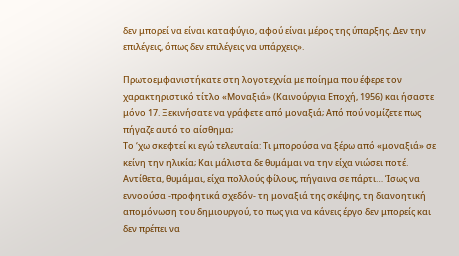δεν μπορεί να είναι καταφύγιο, αφού είναι μέρος της ύπαρξης. Δεν την επιλέγεις, όπως δεν επιλέγεις να υπάρχεις».

Πρωτοεμφανιστήκατε στη λογοτεχνία με ποίημα που έφερε τον χαρακτηριστικό τίτλο «Μοναξιά» (Καινούργια Εποχή, 1956) και ήσαστε μόνο 17. Ξεκινήσατε να γράφετε από μοναξιά; Από πού νομίζετε πως πήγαζε αυτό το αίσθημα;
Το ‘χω σκεφτεί κι εγώ τελευταία: Τι μπορούσα να ξέρω από «μοναξιά» σε κείνη την ηλικία; Και μάλιστα δε θυμάμαι να την είχα νιώσει ποτέ. Αντίθετα, θυμάμαι, είχα πολλούς φίλους, πήγαινα σε πάρτι… Ίσως να εννοούσα -προφητικά σχεδόν- τη μοναξιά της σκέψης, τη διανοητική απομόνωση του δημιουργού, το πως για να κάνεις έργο δεν μπορείς και δεν πρέπει να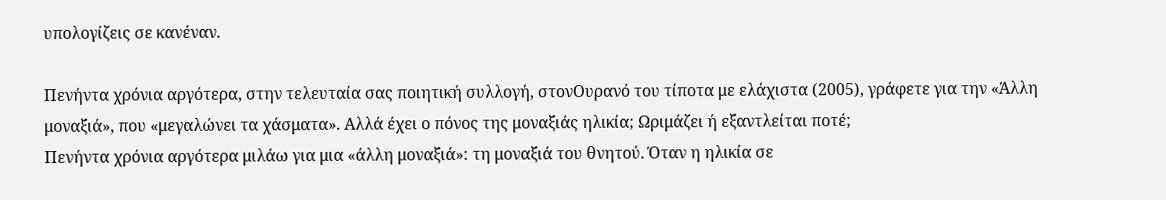υπολογίζεις σε κανέναν.

Πενήντα χρόνια αργότερα, στην τελευταία σας ποιητική συλλογή, στονΟυρανό του τίποτα με ελάχιστα (2005), γράφετε για την «Άλλη μοναξιά», που «μεγαλώνει τα χάσματα». Αλλά έχει ο πόνος της μοναξιάς ηλικία; Ωριμάζει ή εξαντλείται ποτέ;
Πενήντα χρόνια αργότερα μιλάω για μια «άλλη μοναξιά»: τη μοναξιά του θνητού. Όταν η ηλικία σε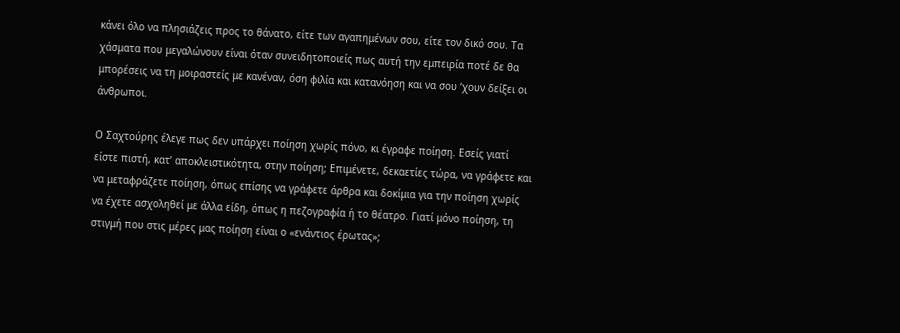κάνει όλο να πλησιάζεις προς το θάνατο, είτε των αγαπημένων σου, είτε τον δικό σου. Τα χάσματα που μεγαλώνουν είναι όταν συνειδητοποιείς πως αυτή την εμπειρία ποτέ δε θα μπορέσεις να τη μοιραστείς με κανέναν, όση φιλία και κατανόηση και να σου ‘χουν δείξει οι άνθρωποι.

Ο Σαχτούρης έλεγε πως δεν υπάρχει ποίηση χωρίς πόνο, κι έγραφε ποίηση. Εσείς γιατί είστε πιστή, κατ’ αποκλειστικότητα, στην ποίηση; Επιμένετε, δεκαετίες τώρα, να γράφετε και να μεταφράζετε ποίηση, όπως επίσης να γράφετε άρθρα και δοκίμια για την ποίηση χωρίς να έχετε ασχοληθεί με άλλα είδη, όπως η πεζογραφία ή το θέατρο. Γιατί μόνο ποίηση, τη στιγμή που στις μέρες μας ποίηση είναι ο «ενάντιος έρωτας»;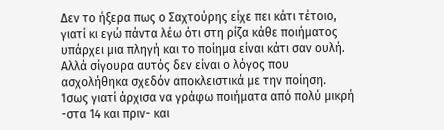Δεν το ήξερα πως ο Σαχτούρης είχε πει κάτι τέτοιο, γιατί κι εγώ πάντα λέω ότι στη ρίζα κάθε ποιήματος υπάρχει μια πληγή και το ποίημα είναι κάτι σαν ουλή. Αλλά σίγουρα αυτός δεν είναι ο λόγος που ασχολήθηκα σχεδόν αποκλειστικά με την ποίηση. Ίσως γιατί άρχισα να γράφω ποιήματα από πολύ μικρή -στα 14 και πριν- και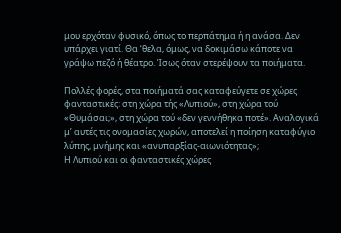μου ερχόταν φυσικό, όπως το περπάτημα ή η ανάσα. Δεν υπάρχει γιατί. Θα ‘θελα, όμως, να δοκιμάσω κάποτε να γράψω πεζό ή θέατρο. Ίσως όταν στερέψουν τα ποιήματα.

Πολλές φορές, στα ποιήματά σας καταφεύγετε σε χώρες φανταστικές: στη χώρα τής «Λυπιού», στη χώρα τού «Θυμάσαι;», στη χώρα τού «δεν γεννήθηκα ποτέ». Αναλογικά μ’ αυτές τις ονομασίες χωρών, αποτελεί η ποίηση καταφύγιο λύπης, μνήμης και «ανυπαρξίας-αιωνιότητας»;
Η Λυπιού και οι φανταστικές χώρες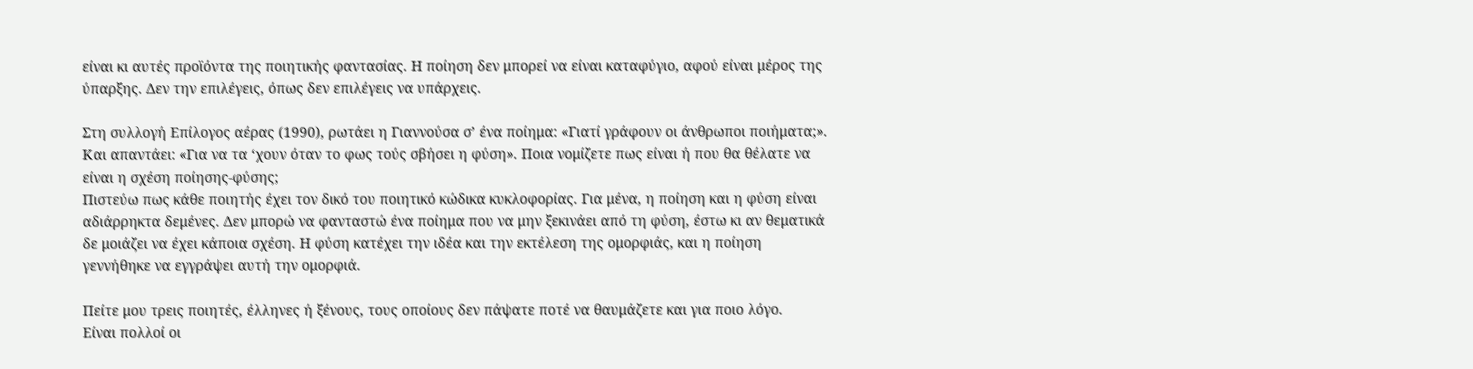είναι κι αυτές προϊόντα της ποιητικής φαντασίας. Η ποίηση δεν μπορεί να είναι καταφύγιο, αφού είναι μέρος της ύπαρξης. Δεν την επιλέγεις, όπως δεν επιλέγεις να υπάρχεις.

Στη συλλογή Επίλογος αέρας (1990), ρωτάει η Γιαννούσα σ’ ένα ποίημα: «Γιατί γράφουν οι άνθρωποι ποιήματα;». Και απαντάει: «Για να τα ‘χουν όταν το φως τούς σβήσει η φύση». Ποια νομίζετε πως είναι ή που θα θέλατε να είναι η σχέση ποίησης-φύσης;
Πιστεύω πως κάθε ποιητής έχει τον δικό του ποιητικό κώδικα κυκλοφορίας. Για μένα, η ποίηση και η φύση είναι αδιάρρηκτα δεμένες. Δεν μπορώ να φανταστώ ένα ποίημα που να μην ξεκινάει από τη φύση, έστω κι αν θεματικά δε μοιάζει να έχει κάποια σχέση. Η φύση κατέχει την ιδέα και την εκτέλεση της ομορφιάς, και η ποίηση γεννήθηκε να εγγράψει αυτή την ομορφιά.

Πείτε μου τρεις ποιητές, έλληνες ή ξένους, τους οποίους δεν πάψατε ποτέ να θαυμάζετε και για ποιο λόγο.
Είναι πολλοί οι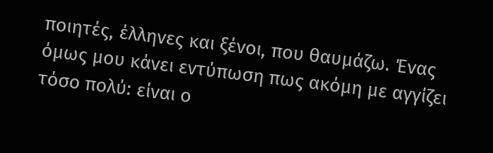ποιητές, έλληνες και ξένοι, που θαυμάζω. Ένας όμως μου κάνει εντύπωση πως ακόμη με αγγίζει τόσο πολύ: είναι ο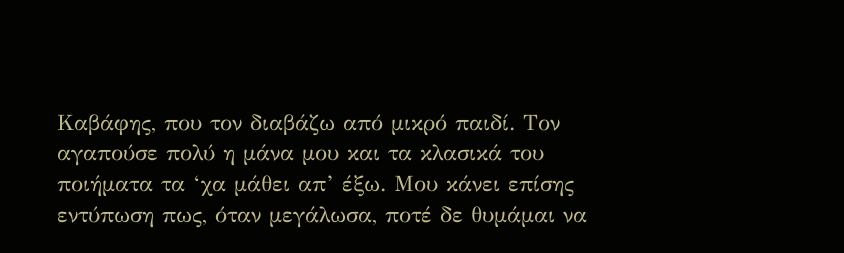Καβάφης, που τον διαβάζω από μικρό παιδί. Τον αγαπούσε πολύ η μάνα μου και τα κλασικά του ποιήματα τα ‘χα μάθει απ’ έξω. Μου κάνει επίσης εντύπωση πως, όταν μεγάλωσα, ποτέ δε θυμάμαι να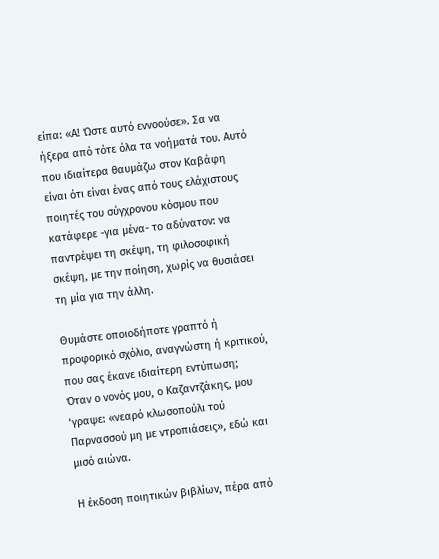είπα: «Α! Ώστε αυτό εννοούσε». Σα να ήξερα από τότε όλα τα νοήματά του. Αυτό που ιδιαίτερα θαυμάζω στον Καβάφη είναι ότι είναι ένας από τους ελάχιστους ποιητές του σύγχρονου κόσμου που κατάφερε -για μένα- το αδύνατον: να παντρέψει τη σκέψη, τη φιλοσοφική σκέψη, με την ποίηση, χωρίς να θυσιάσει τη μία για την άλλη.

Θυμάστε οποιοδήποτε γραπτό ή προφορικό σχόλιο, αναγνώστη ή κριτικού, που σας έκανε ιδιαίτερη εντύπωση;
Όταν ο νονός μου, ο Καζαντζάκης, μου ‘γραψε: «νεαρό κλωσοπούλι τού Παρνασσού μη με ντροπιάσεις», εδώ και μισό αιώνα.

Η έκδοση ποιητικών βιβλίων, πέρα από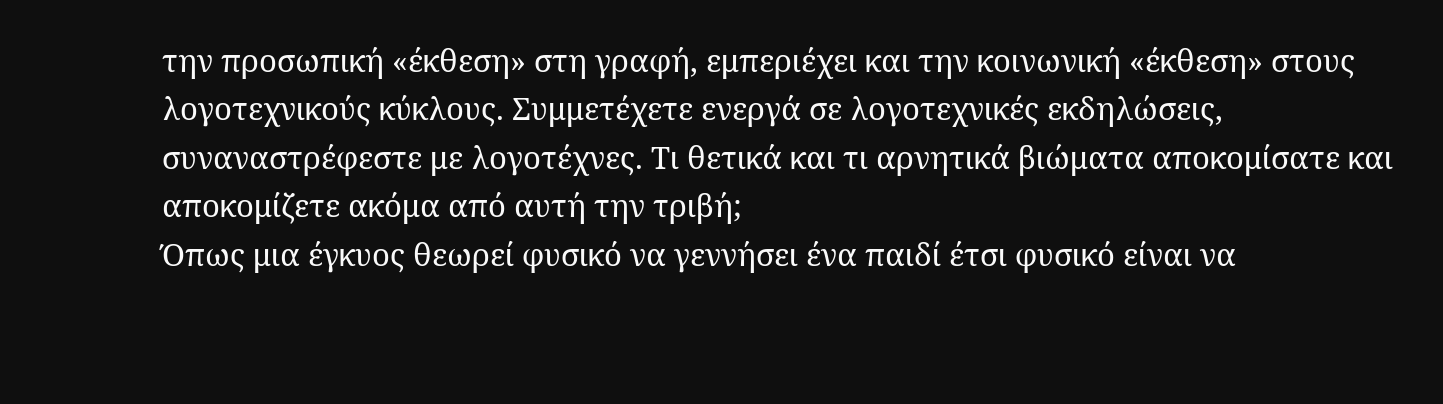την προσωπική «έκθεση» στη γραφή, εμπεριέχει και την κοινωνική «έκθεση» στους λογοτεχνικούς κύκλους. Συμμετέχετε ενεργά σε λογοτεχνικές εκδηλώσεις, συναναστρέφεστε με λογοτέχνες. Τι θετικά και τι αρνητικά βιώματα αποκομίσατε και αποκομίζετε ακόμα από αυτή την τριβή;
Όπως μια έγκυος θεωρεί φυσικό να γεννήσει ένα παιδί έτσι φυσικό είναι να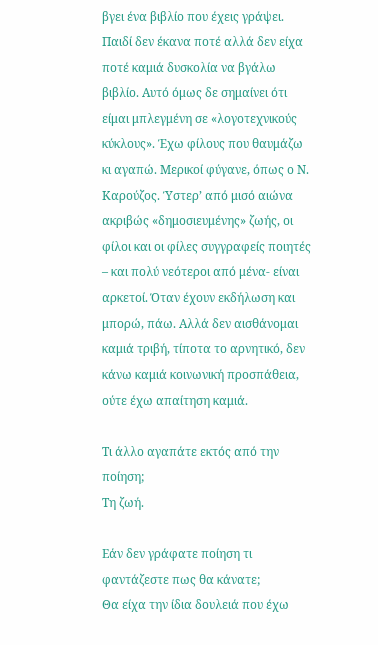βγει ένα βιβλίο που έχεις γράψει. Παιδί δεν έκανα ποτέ αλλά δεν είχα ποτέ καμιά δυσκολία να βγάλω βιβλίο. Αυτό όμως δε σημαίνει ότι είμαι μπλεγμένη σε «λογοτεχνικούς κύκλους». Έχω φίλους που θαυμάζω κι αγαπώ. Μερικοί φύγανε, όπως ο Ν. Καρούζος. Ύστερ’ από μισό αιώνα ακριβώς «δημοσιευμένης» ζωής, οι φίλοι και οι φίλες συγγραφείς ποιητές – και πολύ νεότεροι από μένα- είναι αρκετοί. Όταν έχουν εκδήλωση και μπορώ, πάω. Αλλά δεν αισθάνομαι καμιά τριβή, τίποτα το αρνητικό, δεν κάνω καμιά κοινωνική προσπάθεια, ούτε έχω απαίτηση καμιά.

Τι άλλο αγαπάτε εκτός από την ποίηση;
Τη ζωή.

Εάν δεν γράφατε ποίηση τι φαντάζεστε πως θα κάνατε;
Θα είχα την ίδια δουλειά που έχω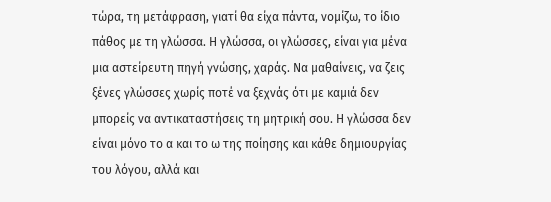τώρα, τη μετάφραση, γιατί θα είχα πάντα, νομίζω, το ίδιο πάθος με τη γλώσσα. Η γλώσσα, οι γλώσσες, είναι για μένα μια αστείρευτη πηγή γνώσης, χαράς. Να μαθαίνεις, να ζεις ξένες γλώσσες χωρίς ποτέ να ξεχνάς ότι με καμιά δεν μπορείς να αντικαταστήσεις τη μητρική σου. Η γλώσσα δεν είναι μόνο το α και το ω της ποίησης και κάθε δημιουργίας του λόγου, αλλά και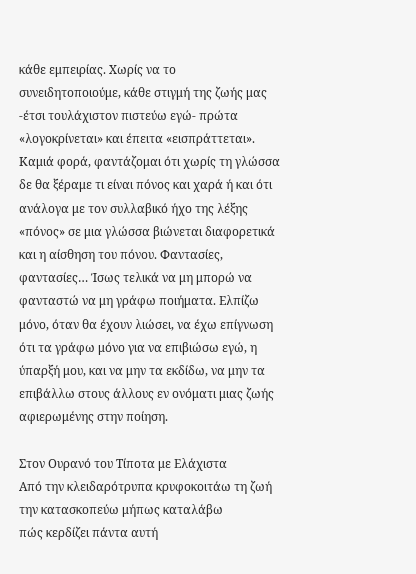κάθε εμπειρίας. Χωρίς να το συνειδητοποιούμε, κάθε στιγμή της ζωής μας -έτσι τουλάχιστον πιστεύω εγώ- πρώτα «λογοκρίνεται» και έπειτα «εισπράττεται». Καμιά φορά, φαντάζομαι ότι χωρίς τη γλώσσα δε θα ξέραμε τι είναι πόνος και χαρά ή και ότι ανάλογα με τον συλλαβικό ήχο της λέξης «πόνος» σε μια γλώσσα βιώνεται διαφορετικά και η αίσθηση του πόνου. Φαντασίες, φαντασίες… Ίσως τελικά να μη μπορώ να φανταστώ να μη γράφω ποιήματα. Ελπίζω μόνο, όταν θα έχουν λιώσει, να έχω επίγνωση ότι τα γράφω μόνο για να επιβιώσω εγώ, η ύπαρξή μου, και να μην τα εκδίδω, να μην τα επιβάλλω στους άλλους εν ονόματι μιας ζωής αφιερωμένης στην ποίηση.

Στον Ουρανό του Τίποτα με Ελάχιστα
Από την κλειδαρότρυπα κρυφοκοιτάω τη ζωή
την κατασκοπεύω μήπως καταλάβω
πώς κερδίζει πάντα αυτή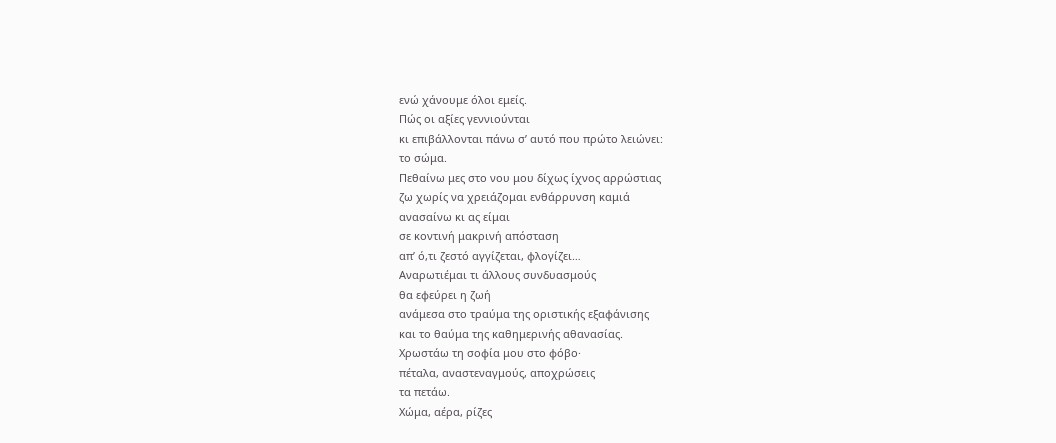ενώ χάνουμε όλοι εμείς.
Πώς οι αξίες γεννιούνται
κι επιβάλλονται πάνω σ’ αυτό που πρώτο λειώνει:
το σώμα.
Πεθαίνω μες στο νου μου δίχως ίχνος αρρώστιας
ζω χωρίς να χρειάζομαι ενθάρρυνση καμιά
ανασαίνω κι ας είμαι
σε κοντινή μακρινή απόσταση
απ’ ό,τι ζεστό αγγίζεται, φλογίζει…
Αναρωτιέμαι τι άλλους συνδυασμούς
θα εφεύρει η ζωή
ανάμεσα στο τραύμα της οριστικής εξαφάνισης
και το θαύμα της καθημερινής αθανασίας.
Χρωστάω τη σοφία μου στο φόβο·
πέταλα, αναστεναγμούς, αποχρώσεις
τα πετάω.
Χώμα, αέρα, ρίζες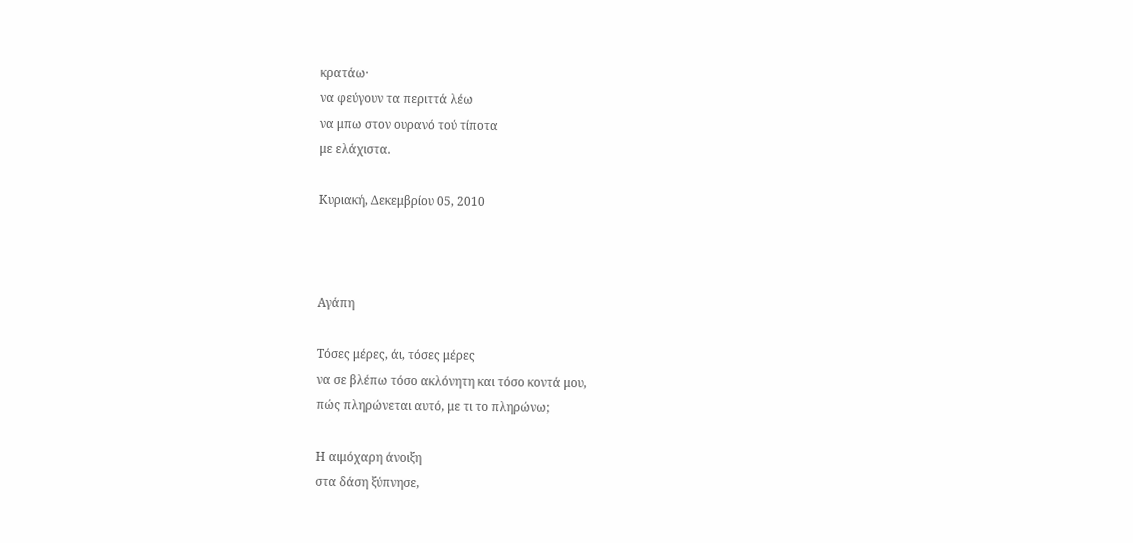κρατάω·
να φεύγουν τα περιττά λέω
να μπω στον ουρανό τού τίποτα
με ελάχιστα.

Κυριακή, Δεκεμβρίου 05, 2010



Αγάπη

Τόσες μέρες, άι, τόσες μέρες
να σε βλέπω τόσο ακλόνητη και τόσο κοντά μου,
πώς πληρώνεται αυτό, με τι το πληρώνω;

Η αιμόχαρη άνοιξη
στα δάση ξύπνησε,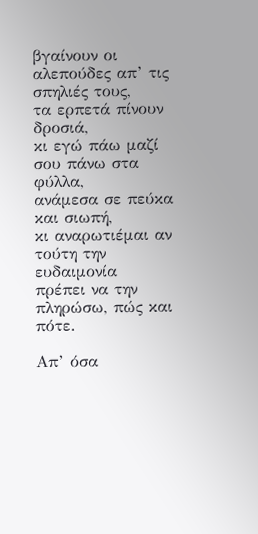βγαίνουν οι αλεπούδες απ’ τις σπηλιές τους,
τα ερπετά πίνουν δροσιά,
κι εγώ πάω μαζί σου πάνω στα φύλλα,
ανάμεσα σε πεύκα και σιωπή,
κι αναρωτιέμαι αν τούτη την ευδαιμονία
πρέπει να την πληρώσω, πώς και πότε.

Απ’ όσα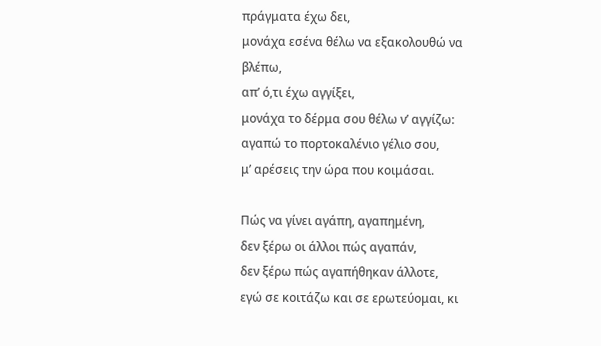πράγματα έχω δει,
μονάχα εσένα θέλω να εξακολουθώ να βλέπω,
απ’ ό,τι έχω αγγίξει,
μονάχα το δέρμα σου θέλω ν’ αγγίζω:
αγαπώ το πορτοκαλένιο γέλιο σου,
μ’ αρέσεις την ώρα που κοιμάσαι.

Πώς να γίνει αγάπη, αγαπημένη,
δεν ξέρω οι άλλοι πώς αγαπάν,
δεν ξέρω πώς αγαπήθηκαν άλλοτε,
εγώ σε κοιτάζω και σε ερωτεύομαι, κι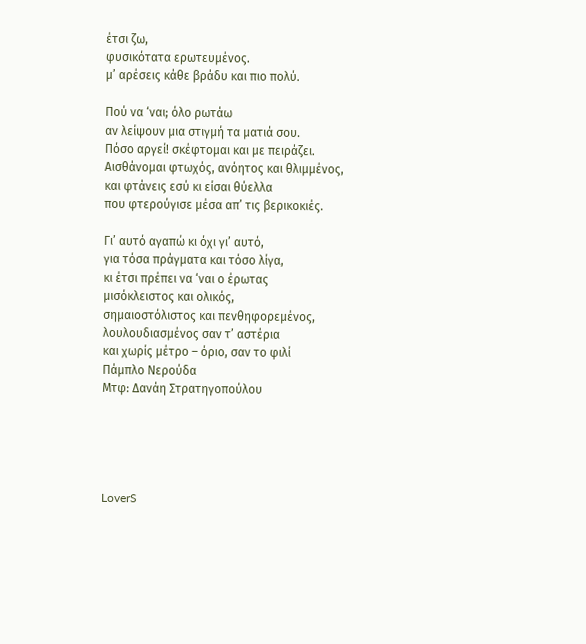έτσι ζω,
φυσικότατα ερωτευμένος.
μ’ αρέσεις κάθε βράδυ και πιο πολύ.

Πού να ‘ναι; όλο ρωτάω
αν λείψουν μια στιγμή τα ματιά σου.
Πόσο αργεί! σκέφτομαι και με πειράζει.
Αισθάνομαι φτωχός, ανόητος και θλιμμένος,
και φτάνεις εσύ κι είσαι θύελλα
που φτερούγισε μέσα απ’ τις βερικοκιές.

Γι’ αυτό αγαπώ κι όχι γι’ αυτό,
για τόσα πράγματα και τόσο λίγα,
κι έτσι πρέπει να ‘ναι ο έρωτας
μισόκλειστος και ολικός,
σημαιοστόλιστος και πενθηφορεμένος,
λουλουδιασμένος σαν τ’ αστέρια
και χωρίς μέτρο – όριο, σαν το φιλί
Πάμπλο Νερούδα
Μτφ: Δανάη Στρατηγοπούλου





LoverS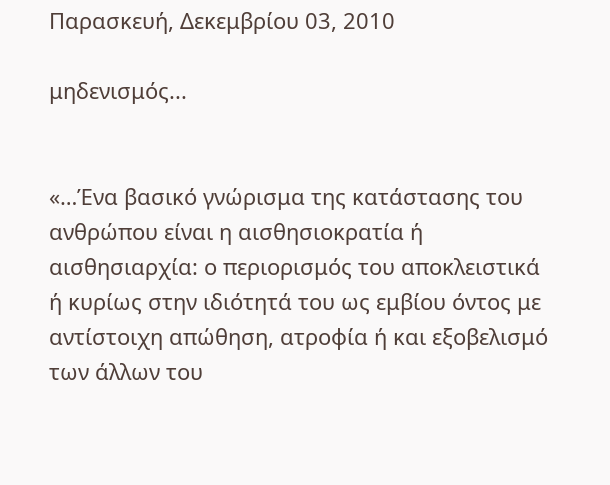Παρασκευή, Δεκεμβρίου 03, 2010

μηδενισμός...


«…Ένα βασικό γνώρισμα της κατάστασης του ανθρώπου είναι η αισθησιοκρατία ή αισθησιαρχία: ο περιορισμός του αποκλειστικά ή κυρίως στην ιδιότητά του ως εμβίου όντος με αντίστοιχη απώθηση, ατροφία ή και εξοβελισμό των άλλων του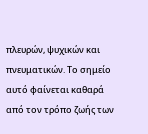πλευρών, ψυχικών και πνευματικών. Το σημείο αυτό φαίνεται καθαρά από τον τρόπο ζωής των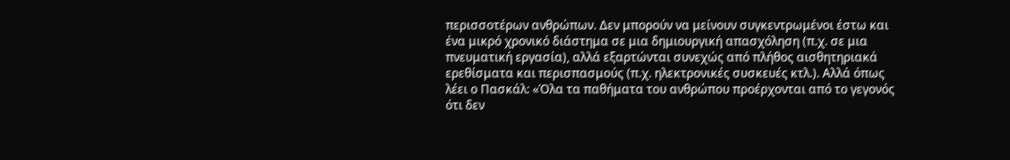περισσοτέρων ανθρώπων. Δεν μπορούν να μείνουν συγκεντρωμένοι έστω και ένα μικρό χρονικό διάστημα σε μια δημιουργική απασχόληση (π.χ. σε μια πνευματική εργασία), αλλά εξαρτώνται συνεχώς από πλήθος αισθητηριακά ερεθίσματα και περισπασμούς (π.χ. ηλεκτρονικές συσκευές κτλ.). Αλλά όπως λέει ο Πασκάλ: «Όλα τα παθήματα του ανθρώπου προέρχονται από το γεγονός ότι δεν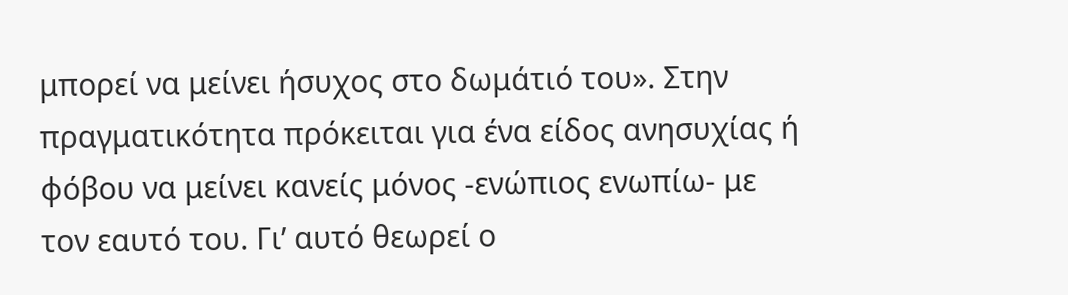μπορεί να μείνει ήσυχος στο δωμάτιό του». Στην πραγματικότητα πρόκειται για ένα είδος ανησυχίας ή φόβου να μείνει κανείς μόνος -ενώπιος ενωπίω- με τον εαυτό του. Γι’ αυτό θεωρεί ο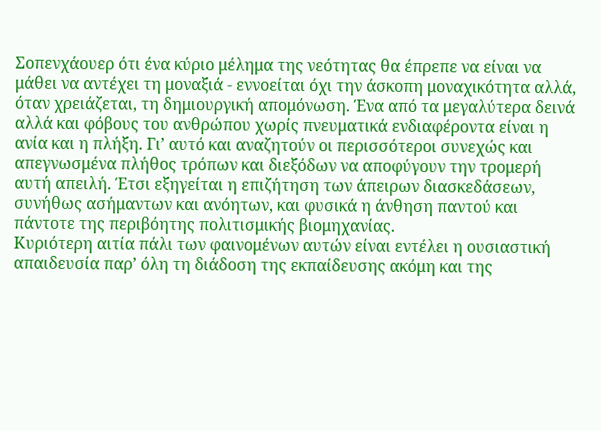Σοπενχάουερ ότι ένα κύριο μέλημα της νεότητας θα έπρεπε να είναι να μάθει να αντέχει τη μοναξιά - εννοείται όχι την άσκοπη μοναχικότητα αλλά, όταν χρειάζεται, τη δημιουργική απομόνωση. Ένα από τα μεγαλύτερα δεινά αλλά και φόβους του ανθρώπου χωρίς πνευματικά ενδιαφέροντα είναι η ανία και η πλήξη. Γι’ αυτό και αναζητούν οι περισσότεροι συνεχώς και απεγνωσμένα πλήθος τρόπων και διεξόδων να αποφύγουν την τρομερή αυτή απειλή. Έτσι εξηγείται η επιζήτηση των άπειρων διασκεδάσεων, συνήθως ασήμαντων και ανόητων, και φυσικά η άνθηση παντού και πάντοτε της περιβόητης πολιτισμικής βιομηχανίας.
Κυριότερη αιτία πάλι των φαινομένων αυτών είναι εντέλει η ουσιαστική απαιδευσία παρ’ όλη τη διάδοση της εκπαίδευσης ακόμη και της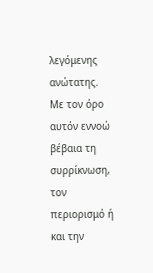λεγόμενης ανώτατης. Με τον όρο αυτόν εννοώ βέβαια τη συρρίκνωση, τον περιορισμό ή και την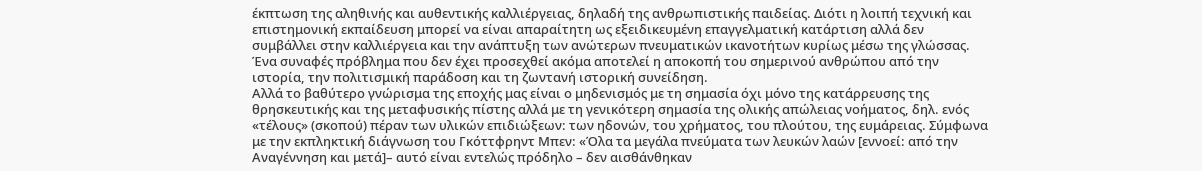έκπτωση της αληθινής και αυθεντικής καλλιέργειας, δηλαδή της ανθρωπιστικής παιδείας. Διότι η λοιπή τεχνική και επιστημονική εκπαίδευση μπορεί να είναι απαραίτητη ως εξειδικευμένη επαγγελματική κατάρτιση αλλά δεν συμβάλλει στην καλλιέργεια και την ανάπτυξη των ανώτερων πνευματικών ικανοτήτων κυρίως μέσω της γλώσσας. Ένα συναφές πρόβλημα που δεν έχει προσεχθεί ακόμα αποτελεί η αποκοπή του σημερινού ανθρώπου από την ιστορία, την πολιτισμική παράδοση και τη ζωντανή ιστορική συνείδηση.
Αλλά το βαθύτερο γνώρισμα της εποχής μας είναι ο μηδενισμός με τη σημασία όχι μόνο της κατάρρευσης της θρησκευτικής και της μεταφυσικής πίστης αλλά με τη γενικότερη σημασία της ολικής απώλειας νοήματος, δηλ. ενός «τέλους» (σκοπού) πέραν των υλικών επιδιώξεων: των ηδονών, του χρήματος, του πλούτου, της ευμάρειας. Σύμφωνα με την εκπληκτική διάγνωση του Γκόττφρηντ Μπεν: «Όλα τα μεγάλα πνεύματα των λευκών λαών [εννοεί: από την Αναγέννηση και μετά]– αυτό είναι εντελώς πρόδηλο – δεν αισθάνθηκαν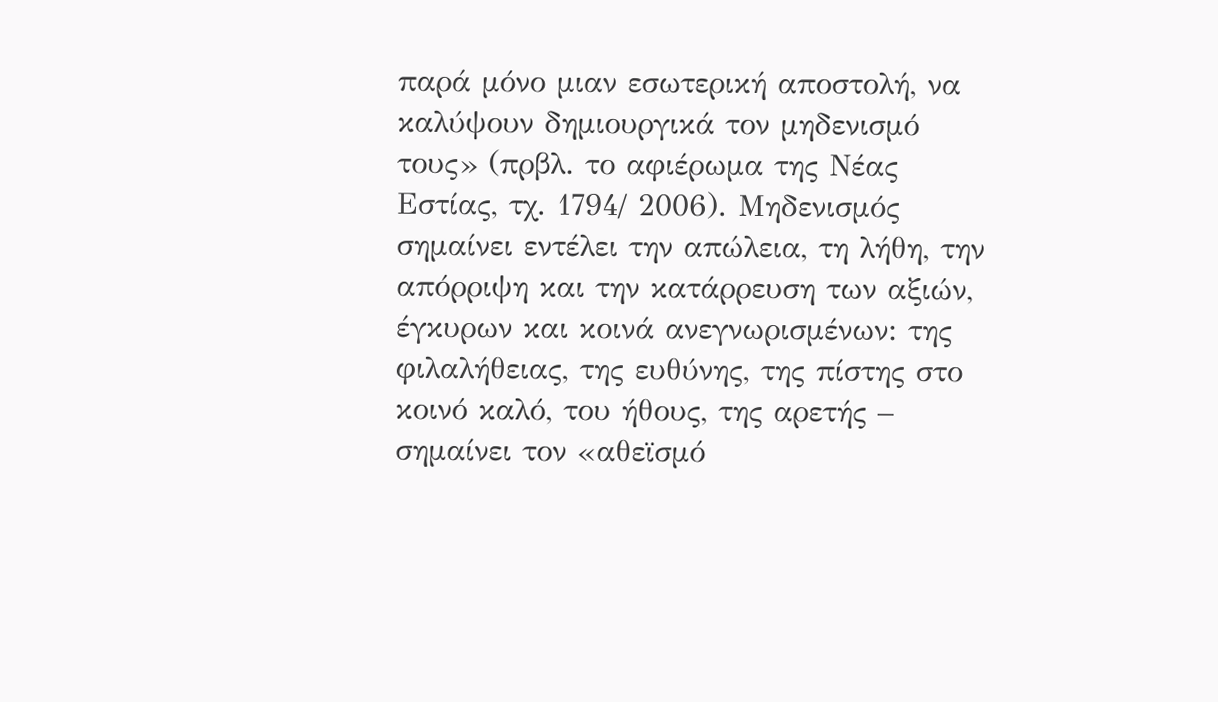παρά μόνο μιαν εσωτερική αποστολή, να καλύψουν δημιουργικά τον μηδενισμό τους» (πρβλ. το αφιέρωμα της Νέας Εστίας, τχ. 1794/ 2006). Μηδενισμός σημαίνει εντέλει την απώλεια, τη λήθη, την απόρριψη και την κατάρρευση των αξιών, έγκυρων και κοινά ανεγνωρισμένων: της φιλαλήθειας, της ευθύνης, της πίστης στο κοινό καλό, του ήθους, της αρετής – σημαίνει τον «αθεϊσμό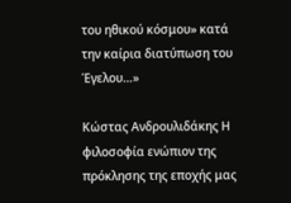του ηθικού κόσμου» κατά την καίρια διατύπωση του Έγελου…»

Κώστας Ανδρουλιδάκης Η φιλοσοφία ενώπιον της πρόκλησης της εποχής μας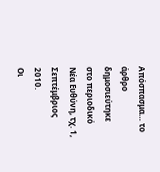Απόσπασμα… το άρθρο δημοσιεύτηκε στο περιοδικό Νέα Ευθύνη, τχ. 1, Σεπτέμβριος 2010.
Οι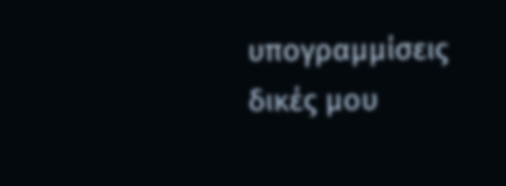υπογραμμίσεις δικές μου